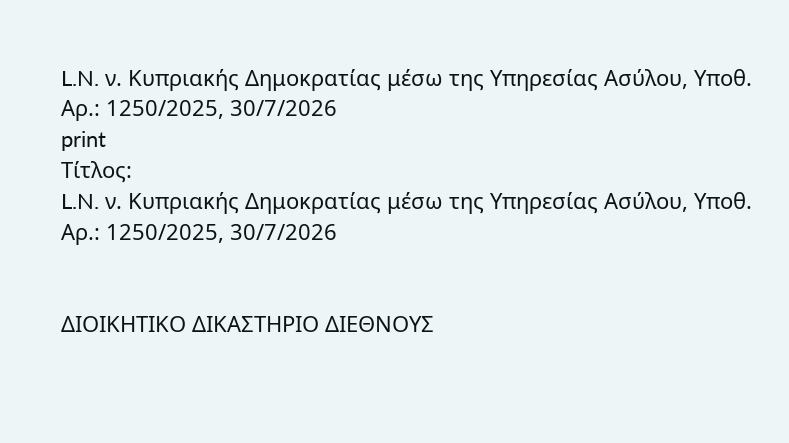L.N. ν. Κυπριακής Δημοκρατίας μέσω της Υπηρεσίας Ασύλου, Υποθ. Αρ.: 1250/2025, 30/7/2026
print
Τίτλος:
L.N. ν. Κυπριακής Δημοκρατίας μέσω της Υπηρεσίας Ασύλου, Υποθ. Αρ.: 1250/2025, 30/7/2026


ΔΙΟΙΚΗΤΙΚΟ ΔΙΚΑΣΤΗΡΙΟ ΔΙΕΘΝΟΥΣ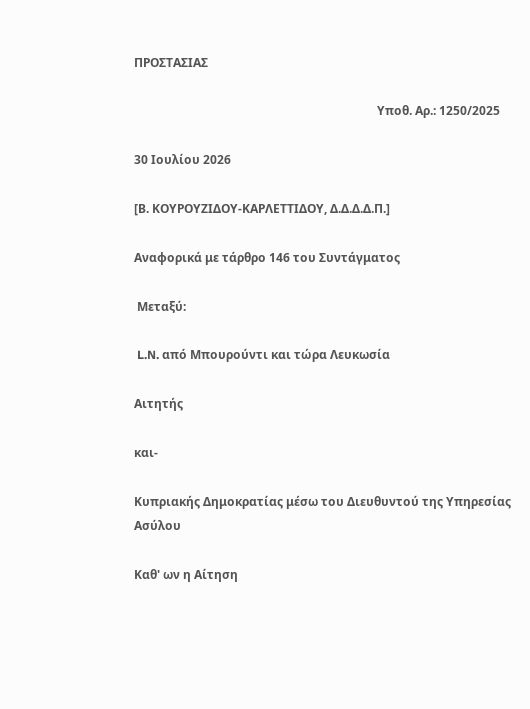ΠΡΟΣΤΑΣΙΑΣ

                                                                                 Υποθ. Αρ.: 1250/2025

30 Ιουλίου 2026

[Β. ΚΟΥΡΟΥΖΙΔΟΥ-KΑΡΛΕΤΤΙΔΟΥ, Δ.Δ.Δ.Δ.Π.]

Αναφορικά με τάρθρο 146 του Συντάγματος

 Μεταξύ:

 L.N. από Μπουρούντι και τώρα Λευκωσία

Αιτητής

και-

Κυπριακής Δημοκρατίας μέσω του Διευθυντού της Υπηρεσίας Ασύλου

Καθ' ων η Αίτηση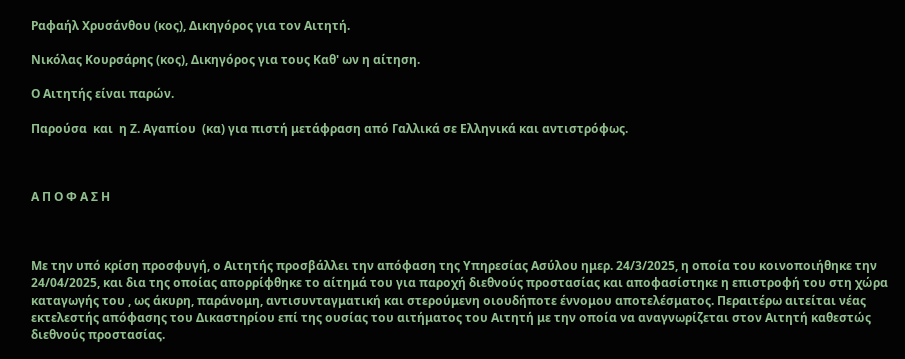Ραφαήλ Χρυσάνθου (κος), Δικηγόρος για τον Αιτητή.

Νικόλας Κουρσάρης (κος), Δικηγόρος για τους Καθ' ων η αίτηση.

Ο Αιτητής είναι παρών.

Παρούσα  και  η Ζ. Αγαπίου  (κα) για πιστή μετάφραση από Γαλλικά σε Ελληνικά και αντιστρόφως.



Α Π Ο Φ Α Σ Η



Με την υπό κρίση προσφυγή, ο Αιτητής προσβάλλει την απόφαση της Υπηρεσίας Ασύλου ημερ. 24/3/2025, η οποία του κοινοποιήθηκε την 24/04/2025, και δια της οποίας απορρίφθηκε το αίτημά του για παροχή διεθνούς προστασίας και αποφασίστηκε η επιστροφή του στη χώρα καταγωγής του , ως άκυρη, παράνομη, αντισυνταγματική και στερούμενη οιουδήποτε έννομου αποτελέσματος. Περαιτέρω αιτείται νέας εκτελεστής απόφασης του Δικαστηρίου επί της ουσίας του αιτήματος του Αιτητή με την οποία να αναγνωρίζεται στον Αιτητή καθεστώς διεθνούς προστασίας.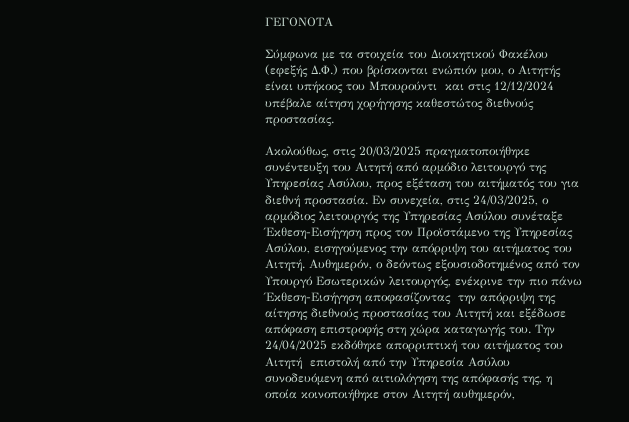ΓΕΓΟΝΟΤΑ

Σύμφωνα με τα στοιχεία του Διοικητικού Φακέλου (εφεξής Δ.Φ.) που βρίσκονται ενώπιόν μου, ο Αιτητής είναι υπήκοος του Μπουρούντι  και στις 12/12/2024 υπέβαλε αίτηση χορήγησης καθεστώτος διεθνούς προστασίας.

Ακολούθως, στις 20/03/2025 πραγματοποιήθηκε συνέντευξη του Αιτητή από αρμόδιο λειτουργό της Υπηρεσίας Ασύλου, προς εξέταση του αιτήματός του για διεθνή προστασία. Εν συνεχεία, στις 24/03/2025, ο αρμόδιος λειτουργός της Υπηρεσίας Ασύλου συνέταξε Έκθεση-Εισήγηση προς τον Προϊστάμενο της Υπηρεσίας Ασύλου, εισηγούμενος την απόρριψη του αιτήματος του Αιτητή. Αυθημερόν, ο δεόντως εξουσιοδοτημένος από τον Υπουργό Εσωτερικών λειτουργός, ενέκρινε την πιο πάνω Έκθεση-Εισήγηση αποφασίζοντας  την απόρριψη της αίτησης διεθνούς προστασίας του Αιτητή και εξέδωσε απόφαση επιστροφής στη χώρα καταγωγής του. Την 24/04/2025 εκδόθηκε απορριπτική του αιτήματος του Αιτητή  επιστολή από την Υπηρεσία Ασύλου συνοδευόμενη από αιτιολόγηση της απόφασής της, η οποία κοινοποιήθηκε στον Αιτητή αυθημερόν,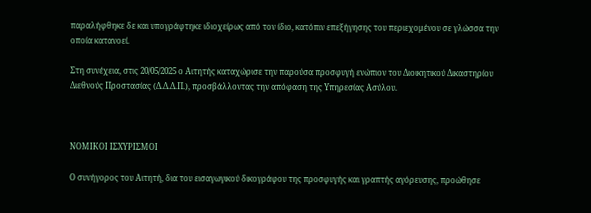παραλήφθηκε δε και υπογράφτηκε ιδιοχείρως από τον ίδιο, κατόπιν επεξήγησης του περιεχομένου σε γλώσσα την οποία κατανοεί.

Στη συνέχεια, στις 20/05/2025 ο Αιτητής καταχώρισε την παρούσα προσφυγή ενώπιον του Διοικητικού Δικαστηρίου Διεθνούς Προστασίας (Δ.Δ.Δ.Π.), προσβάλλοντας την απόφαση της Υπηρεσίας Ασύλου.



ΝΟΜΙΚΟΙ ΙΣΧΥΡΙΣΜΟΙ

Ο συνήγορος του Αιτητή, δια του εισαγωγικού δικογράφου της προσφυγής και γραπτής αγόρευσης, προώθησε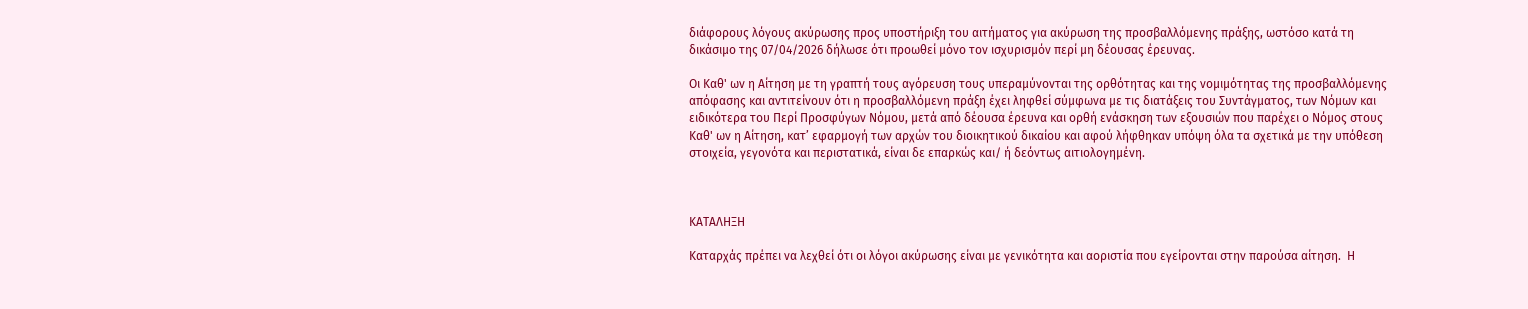διάφορους λόγους ακύρωσης προς υποστήριξη του αιτήματος για ακύρωση της προσβαλλόμενης πράξης, ωστόσο κατά τη δικάσιμο της 07/04/2026 δήλωσε ότι προωθεί μόνο τον ισχυρισμόν περί μη δέουσας έρευνας.

Οι Καθ' ων η Αίτηση με τη γραπτή τους αγόρευση τους υπεραμύνονται της ορθότητας και της νομιμότητας της προσβαλλόμενης απόφασης και αντιτείνουν ότι η προσβαλλόμενη πράξη έχει ληφθεί σύμφωνα με τις διατάξεις του Συντάγματος, των Νόμων και ειδικότερα του Περί Προσφύγων Νόμου, μετά από δέουσα έρευνα και ορθή ενάσκηση των εξουσιών που παρέχει ο Νόμος στους Καθ' ων η Αίτηση, κατ’ εφαρμογή των αρχών του διοικητικού δικαίου και αφού λήφθηκαν υπόψη όλα τα σχετικά με την υπόθεση στοιχεία, γεγονότα και περιστατικά, είναι δε επαρκώς και/ ή δεόντως αιτιολογημένη.



ΚΑΤΑΛΗΞΗ

Καταρχάς πρέπει να λεχθεί ότι οι λόγοι ακύρωσης είναι με γενικότητα και αοριστία που εγείρονται στην παρούσα αίτηση.  Η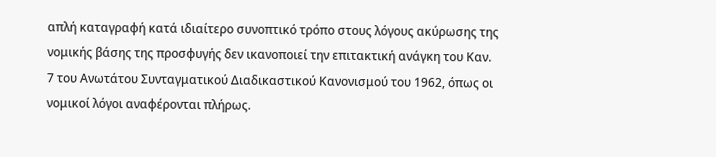απλή καταγραφή κατά ιδιαίτερο συνοπτικό τρόπο στους λόγους ακύρωσης της νομικής βάσης της προσφυγής δεν ικανοποιεί την επιτακτική ανάγκη του Καν. 7 του Ανωτάτου Συνταγματικού Διαδικαστικού Κανονισμού του 1962, όπως οι νομικοί λόγοι αναφέρονται πλήρως.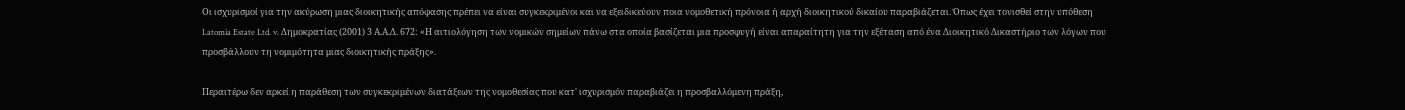Οι ισχυρισμοί για την ακύρωση μιας διοικητικής απόφασης πρέπει να είναι συγκεκριμένοι και να εξειδικεύουν ποια νομοθετική πρόνοια ή αρχή διοικητικού δικαίου παραβιάζεται. Όπως έχει τονισθεί στην υπόθεση Latomia Estate Ltd. v. Δημοκρατίας (2001) 3 Α.Α.Δ. 672: «Η αιτιολόγηση των νομικών σημείων πάνω στα οποία βασίζεται μια προσφυγή είναι απαραίτητη για την εξέταση από ένα Διοικητικό Δικαστήριο των λόγων που προσβάλλουν τη νομιμότητα μιας διοικητικής πράξης».

Περαιτέρω δεν αρκεί η παράθεση των συγκεκριμένων διατάξεων της νομοθεσίας που κατ' ισχυρισμόν παραβιάζει η προσβαλλόμενη πράξη,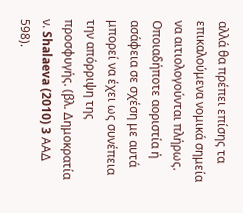αλλά θα πρέπει επίσης τα επικαλούμενα νομικά σημεία να αιτιολογούνται πλήρως.  Οποιαδήποτε αοριστία ή ασάφεια σε σχέση με αυτά μπορεί να έχει ως συνέπεια την απόρριψη της προσφυγής. (βλ. Δημοκρατία ν. Shalaeva (2010) 3 AΑΔ 598).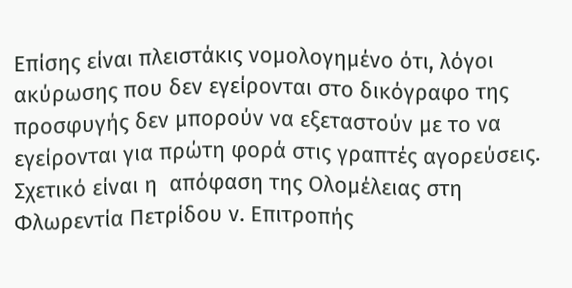Επίσης είναι πλειστάκις νομολογημένο ότι, λόγοι ακύρωσης που δεν εγείρονται στο δικόγραφο της προσφυγής δεν μπορούν να εξεταστούν με το να εγείρονται για πρώτη φορά στις γραπτές αγορεύσεις. Σχετικό είναι η  απόφαση της Ολομέλειας στη Φλωρεντία Πετρίδου ν. Επιτροπής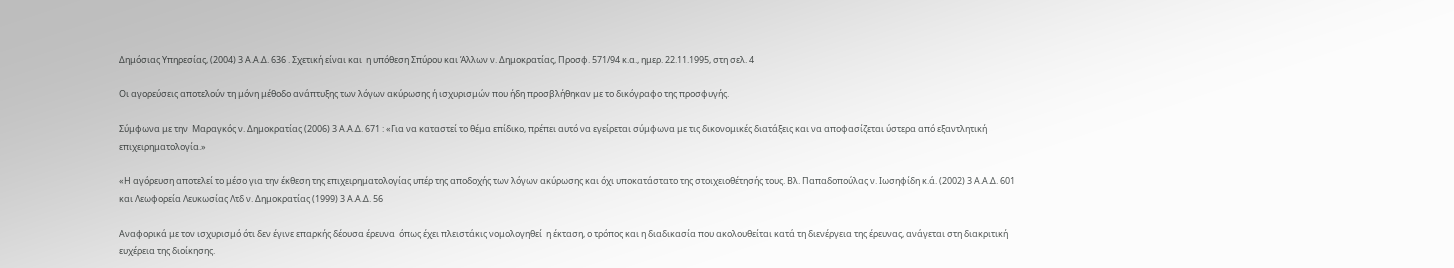Δημόσιας Υπηρεσίας, (2004) 3 Α.Α.Δ. 636 . Σχετική είναι και  η υπόθεση Σπύρου και Άλλων ν. Δημοκρατίας, Προσφ. 571/94 κ.α., ημερ. 22.11.1995, στη σελ. 4

Οι αγορεύσεις αποτελούν τη μόνη μέθοδο ανάπτυξης των λόγων ακύρωσης ή ισχυρισμών που ήδη προσβλήθηκαν με το δικόγραφο της προσφυγής.

Σύμφωνα με την  Μαραγκός ν. Δημοκρατίας (2006) 3 Α.Α.Δ. 671 : «Για να καταστεί το θέμα επίδικο, πρέπει αυτό να εγείρεται σύμφωνα με τις δικονομικές διατάξεις και να αποφασίζεται ύστερα από εξαντλητική επιχειρηματολογία.»

«Η αγόρευση αποτελεί το μέσο για την έκθεση της επιχειρηματολογίας υπέρ της αποδοχής των λόγων ακύρωσης και όχι υποκατάστατο της στοιχειοθέτησής τους. Βλ. Παπαδοπούλας ν. Ιωσηφίδη κ.ά. (2002) 3 Α.Α.Δ. 601 και Λεωφορεία Λευκωσίας Λτδ ν. Δημοκρατίας (1999) 3 Α.Α.Δ. 56

Αναφορικά με τον ισχυρισμό ότι δεν έγινε επαρκής δέουσα έρευνα  όπως έχει πλειστάκις νομολογηθεί  η έκταση, ο τρόπος και η διαδικασία που ακολουθείται κατά τη διενέργεια της έρευνας, ανάγεται στη διακριτική ευχέρεια της διοίκησης.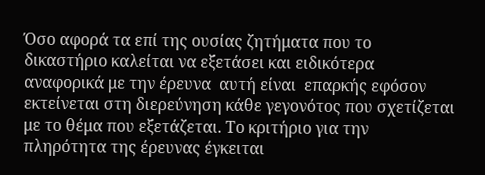Όσο αφορά τα επί της ουσίας ζητήματα που το δικαστήριο καλείται να εξετάσει και ειδικότερα αναφορικά με την έρευνα  αυτή είναι  επαρκής εφόσον εκτείνεται στη διερεύνηση κάθε γεγονότος που σχετίζεται με το θέμα που εξετάζεται. Το κριτήριο για την πληρότητα της έρευνας έγκειται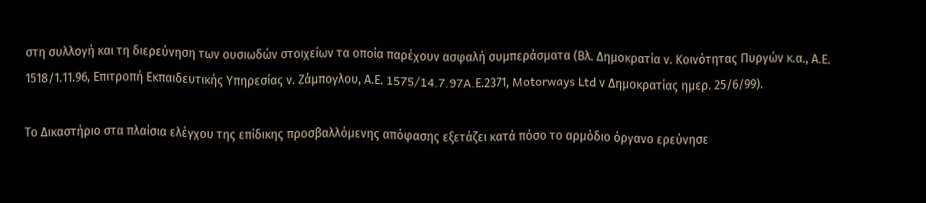στη συλλογή και τη διερεύνηση των ουσιωδών στοιχείων τα οποία παρέχουν ασφαλή συμπεράσματα (Βλ. Δημοκρατία ν. Κοινότητας Πυργών κ.α., Α.Ε. 1518/1.11.96, Επιτροπή Εκπαιδευτικής Υπηρεσίας ν. Ζάμπογλου, Α.Ε. 1575/14.7.97A.Ε.2371, Motorways Ltd ν Δημοκρατίας ημερ. 25/6/99).

Το Δικαστήριο στα πλαίσια ελέγχου της επίδικης προσβαλλόμενης απόφασης εξετάζει κατά πόσο το αρμόδιο όργανο ερεύνησε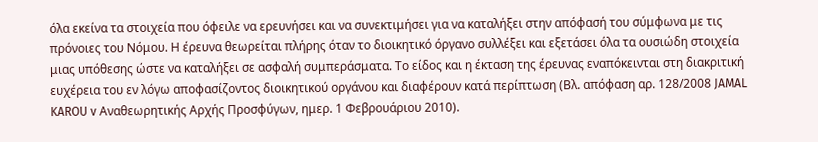όλα εκείνα τα στοιχεία που όφειλε να ερευνήσει και να συνεκτιμήσει για να καταλήξει στην απόφασή του σύμφωνα με τις πρόνοιες του Νόμου. Η έρευνα θεωρείται πλήρης όταν το διοικητικό όργανο συλλέξει και εξετάσει όλα τα ουσιώδη στοιχεία μιας υπόθεσης ώστε να καταλήξει σε ασφαλή συμπεράσματα. Το είδος και η έκταση της έρευνας εναπόκεινται στη διακριτική ευχέρεια του εν λόγω αποφασίζοντος διοικητικού οργάνου και διαφέρουν κατά περίπτωση (Βλ. απόφαση αρ. 128/2008 JAMAL KAROU v Αναθεωρητικής Αρχής Προσφύγων, ημερ. 1 Φεβρουάριου 2010).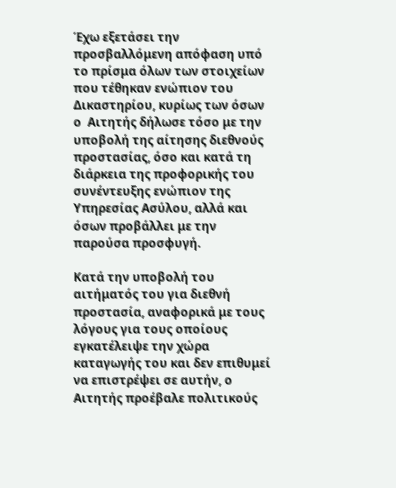Έχω εξετάσει την προσβαλλόμενη απόφαση υπό το πρίσμα όλων των στοιχείων που τέθηκαν ενώπιον του Δικαστηρίου, κυρίως των όσων ο  Αιτητής δήλωσε τόσο με την υποβολή της αίτησης διεθνούς προστασίας, όσο και κατά τη διάρκεια της προφορικής του συνέντευξης ενώπιον της Υπηρεσίας Ασύλου, αλλά και όσων προβάλλει με την παρούσα προσφυγή.

Κατά την υποβολή του αιτήματός του για διεθνή προστασία, αναφορικά με τους λόγους για τους οποίους εγκατέλειψε την χώρα καταγωγής του και δεν επιθυμεί να επιστρέψει σε αυτήν, ο Αιτητής προέβαλε πολιτικούς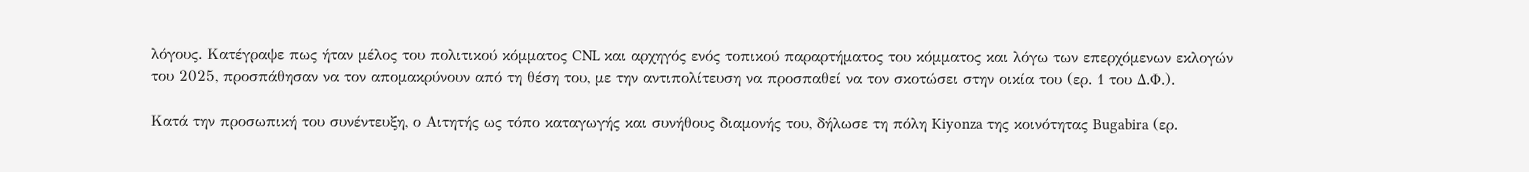λόγους. Κατέγραψε πως ήταν μέλος του πολιτικού κόμματος CNL και αρχηγός ενός τοπικού παραρτήματος του κόμματος και λόγω των επερχόμενων εκλογών του 2025, προσπάθησαν να τον απομακρύνουν από τη θέση του, με την αντιπολίτευση να προσπαθεί να τον σκοτώσει στην οικία του (ερ. 1 του Δ.Φ.).

Κατά την προσωπική του συνέντευξη, ο Αιτητής ως τόπο καταγωγής και συνήθους διαμονής του, δήλωσε τη πόλη Kiyonza της κοινότητας Bugabira (ερ.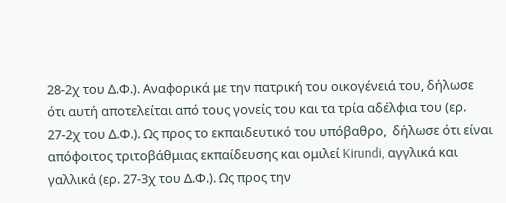28-2χ του Δ.Φ.). Αναφορικά με την πατρική του οικογένειά του, δήλωσε ότι αυτή αποτελείται από τους γονείς του και τα τρία αδέλφια του (ερ. 27-2χ του Δ.Φ.). Ως προς το εκπαιδευτικό του υπόβαθρο,  δήλωσε ότι είναι απόφοιτος τριτοβάθμιας εκπαίδευσης και ομιλεί Kirundi, αγγλικά και γαλλικά (ερ. 27-3χ του Δ.Φ.). Ως προς την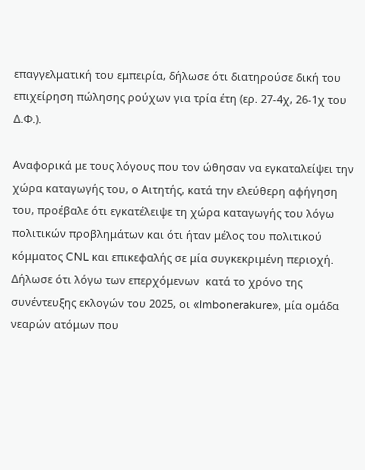επαγγελματική του εμπειρία, δήλωσε ότι διατηρούσε δική του επιχείρηση πώλησης ρούχων για τρία έτη (ερ. 27-4χ, 26-1χ του Δ.Φ.).

Αναφορικά με τους λόγους που τον ώθησαν να εγκαταλείψει την χώρα καταγωγής του, ο Αιτητής, κατά την ελεύθερη αφήγηση του, προέβαλε ότι εγκατέλειψε τη χώρα καταγωγής του λόγω πολιτικών προβλημάτων και ότι ήταν μέλος του πολιτικού κόμματος CNL και επικεφαλής σε μία συγκεκριμένη περιοχή. Δήλωσε ότι λόγω των επερχόμενων  κατά το χρόνο της συνέντευξης εκλογών του 2025, οι «Imbonerakure», μία ομάδα νεαρών ατόμων που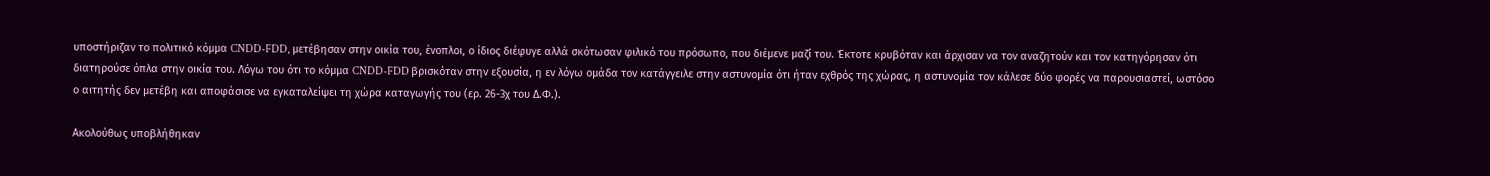υποστήριζαν το πολιτικό κόμμα CNDD-FDD, μετέβησαν στην οικία του, ένοπλοι, ο ίδιος διέφυγε αλλά σκότωσαν φιλικό του πρόσωπο, που διέμενε μαζί του. Έκτοτε κρυβόταν και άρχισαν να τον αναζητούν και τον κατηγόρησαν ότι διατηρούσε όπλα στην οικία του. Λόγω του ότι το κόμμα CNDD-FDD βρισκόταν στην εξουσία, η εν λόγω ομάδα τον κατάγγειλε στην αστυνομία ότι ήταν εχθρός της χώρας, η αστυνομία τον κάλεσε δύο φορές να παρουσιαστεί, ωστόσο ο αιτητής δεν μετέβη και αποφάσισε να εγκαταλείψει τη χώρα καταγωγής του (ερ. 26-3χ του Δ.Φ.).

Ακολούθως υποβλήθηκαν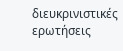διευκρινιστικές ερωτήσεις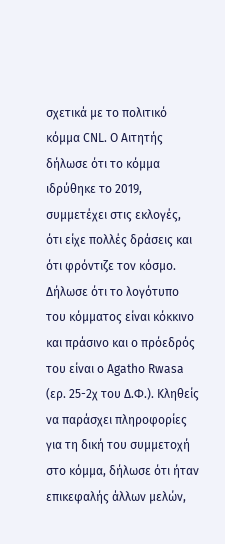σχετικά με το πολιτικό κόμμα CNL. Ο Αιτητής δήλωσε ότι το κόμμα ιδρύθηκε το 2019,  συμμετέχει στις εκλογές, ότι είχε πολλές δράσεις και ότι φρόντιζε τον κόσμο. Δήλωσε ότι το λογότυπο του κόμματος είναι κόκκινο και πράσινο και ο πρόεδρός του είναι ο Agatho Rwasa (ερ. 25-2χ του Δ.Φ.). Κληθείς να παράσχει πληροφορίες για τη δική του συμμετοχή στο κόμμα, δήλωσε ότι ήταν επικεφαλής άλλων μελών,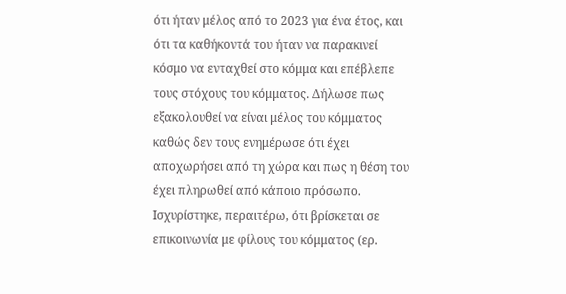ότι ήταν μέλος από το 2023 για ένα έτος, και ότι τα καθήκοντά του ήταν να παρακινεί κόσμο να ενταχθεί στο κόμμα και επέβλεπε τους στόχους του κόμματος. Δήλωσε πως εξακολουθεί να είναι μέλος του κόμματος καθώς δεν τους ενημέρωσε ότι έχει αποχωρήσει από τη χώρα και πως η θέση του έχει πληρωθεί από κάποιο πρόσωπο. Ισχυρίστηκε, περαιτέρω, ότι βρίσκεται σε επικοινωνία με φίλους του κόμματος (ερ.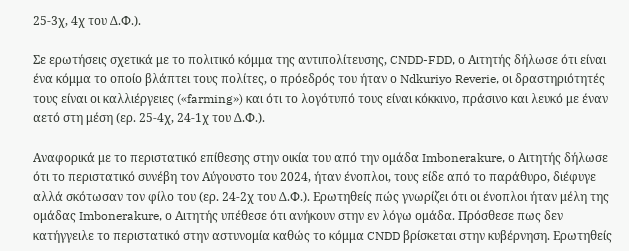25-3χ, 4χ του Δ.Φ.).

Σε ερωτήσεις σχετικά με το πολιτικό κόμμα της αντιπολίτευσης, CNDD-FDD, ο Αιτητής δήλωσε ότι είναι ένα κόμμα το οποίο βλάπτει τους πολίτες, ο πρόεδρός του ήταν ο Ndkuriyo Reverie, οι δραστηριότητές τους είναι οι καλλιέργειες («farming») και ότι το λογότυπό τους είναι κόκκινο, πράσινο και λευκό με έναν αετό στη μέση (ερ. 25-4χ, 24-1χ του Δ.Φ.).

Αναφορικά με το περιστατικό επίθεσης στην οικία του από την ομάδα Imbonerakure, ο Αιτητής δήλωσε ότι το περιστατικό συνέβη τον Αύγουστο του 2024, ήταν ένοπλοι, τους είδε από το παράθυρο, διέφυγε αλλά σκότωσαν τον φίλο του (ερ. 24-2χ του Δ.Φ.). Ερωτηθείς πώς γνωρίζει ότι οι ένοπλοι ήταν μέλη της ομάδας Imbonerakure, ο Αιτητής υπέθεσε ότι ανήκουν στην εν λόγω ομάδα. Πρόσθεσε πως δεν κατήγγειλε το περιστατικό στην αστυνομία καθώς το κόμμα CNDD βρίσκεται στην κυβέρνηση. Ερωτηθείς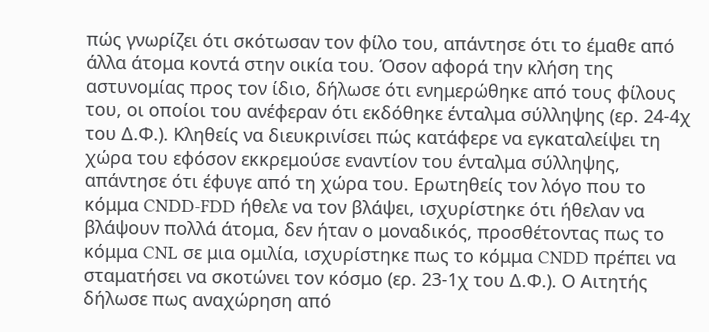πώς γνωρίζει ότι σκότωσαν τον φίλο του, απάντησε ότι το έμαθε από άλλα άτομα κοντά στην οικία του. Όσον αφορά την κλήση της αστυνομίας προς τον ίδιο, δήλωσε ότι ενημερώθηκε από τους φίλους του, οι οποίοι του ανέφεραν ότι εκδόθηκε ένταλμα σύλληψης (ερ. 24-4χ του Δ.Φ.). Κληθείς να διευκρινίσει πώς κατάφερε να εγκαταλείψει τη χώρα του εφόσον εκκρεμούσε εναντίον του ένταλμα σύλληψης, απάντησε ότι έφυγε από τη χώρα του. Ερωτηθείς τον λόγο που το κόμμα CNDD-FDD ήθελε να τον βλάψει, ισχυρίστηκε ότι ήθελαν να βλάψουν πολλά άτομα, δεν ήταν ο μοναδικός, προσθέτοντας πως το κόμμα CNL σε μια ομιλία, ισχυρίστηκε πως το κόμμα CNDD πρέπει να σταματήσει να σκοτώνει τον κόσμο (ερ. 23-1χ του Δ.Φ.). Ο Αιτητής δήλωσε πως αναχώρηση από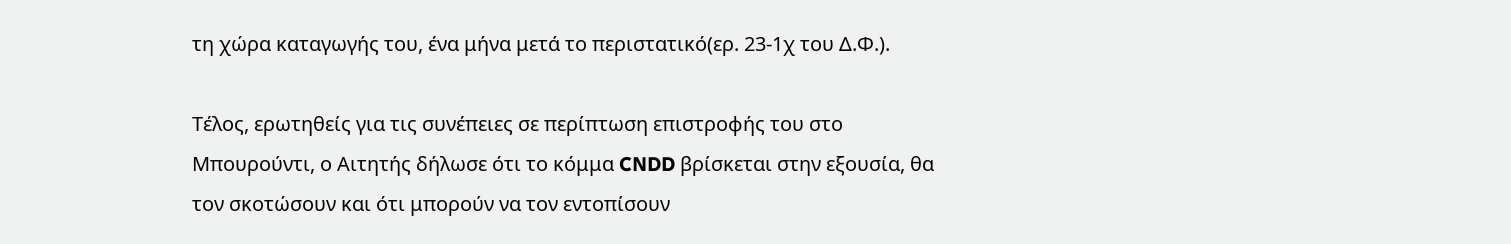τη χώρα καταγωγής του, ένα μήνα μετά το περιστατικό(ερ. 23-1χ του Δ.Φ.).

Τέλος, ερωτηθείς για τις συνέπειες σε περίπτωση επιστροφής του στο Μπουρούντι, ο Αιτητής δήλωσε ότι το κόμμα CNDD βρίσκεται στην εξουσία, θα τον σκοτώσουν και ότι μπορούν να τον εντοπίσουν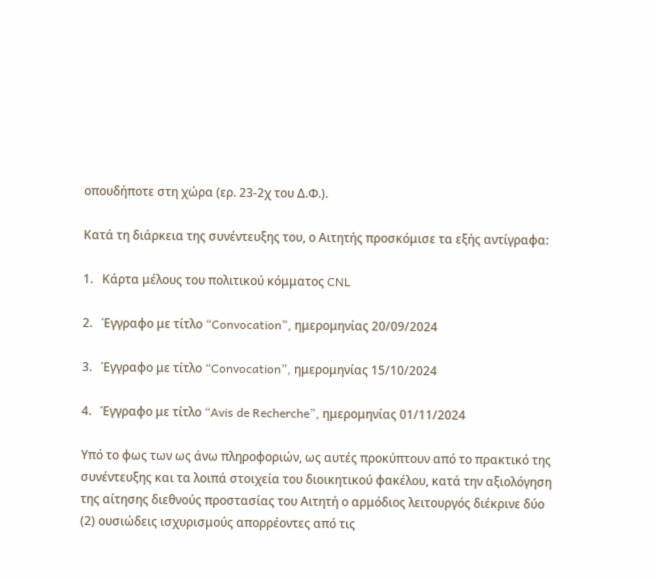οπουδήποτε στη χώρα (ερ. 23-2χ του Δ.Φ.).

Κατά τη διάρκεια της συνέντευξης του, ο Αιτητής προσκόμισε τα εξής αντίγραφα:

1.   Κάρτα μέλους του πολιτικού κόμματος CNL

2.   Έγγραφο με τίτλο “Convocation”, ημερομηνίας 20/09/2024

3.   Έγγραφο με τίτλο “Convocation”, ημερομηνίας 15/10/2024

4.   Έγγραφο με τίτλο “Avis de Recherche”, ημερομηνίας 01/11/2024

Υπό το φως των ως άνω πληροφοριών, ως αυτές προκύπτουν από το πρακτικό της συνέντευξης και τα λοιπά στοιχεία του διοικητικού φακέλου, κατά την αξιολόγηση της αίτησης διεθνούς προστασίας του Αιτητή ο αρμόδιος λειτουργός διέκρινε δύο (2) ουσιώδεις ισχυρισμούς απορρέοντες από τις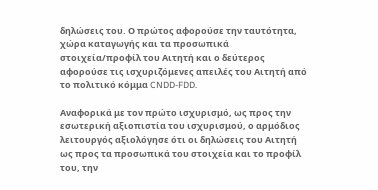δηλώσεις του. Ο πρώτος αφορούσε την ταυτότητα, χώρα καταγωγής και τα προσωπικά στοιχεία/προφίλ του Αιτητή και ο δεύτερος αφορούσε τις ισχυριζόμενες απειλές του Αιτητή από το πολιτικό κόμμα CNDD-FDD.

Αναφορικά με τον πρώτο ισχυρισμό, ως προς την εσωτερική αξιοπιστία του ισχυρισμού, ο αρμόδιος λειτουργός αξιολόγησε ότι οι δηλώσεις του Αιτητή ως προς τα προσωπικά του στοιχεία και το προφίλ του, την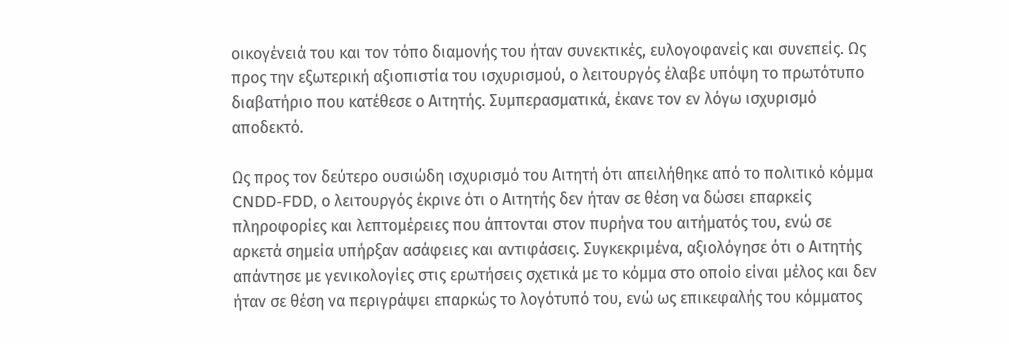οικογένειά του και τον τόπο διαμονής του ήταν συνεκτικές, ευλογοφανείς και συνεπείς. Ως προς την εξωτερική αξιοπιστία του ισχυρισμού, ο λειτουργός έλαβε υπόψη το πρωτότυπο διαβατήριο που κατέθεσε ο Αιτητής. Συμπερασματικά, έκανε τον εν λόγω ισχυρισμό αποδεκτό.

Ως προς τον δεύτερο ουσιώδη ισχυρισμό του Αιτητή ότι απειλήθηκε από το πολιτικό κόμμα  CNDD-FDD, ο λειτουργός έκρινε ότι ο Αιτητής δεν ήταν σε θέση να δώσει επαρκείς πληροφορίες και λεπτομέρειες που άπτονται στον πυρήνα του αιτήματός του, ενώ σε αρκετά σημεία υπήρξαν ασάφειες και αντιφάσεις. Συγκεκριμένα, αξιολόγησε ότι ο Αιτητής απάντησε με γενικολογίες στις ερωτήσεις σχετικά με το κόμμα στο οποίο είναι μέλος και δεν ήταν σε θέση να περιγράψει επαρκώς το λογότυπό του, ενώ ως επικεφαλής του κόμματος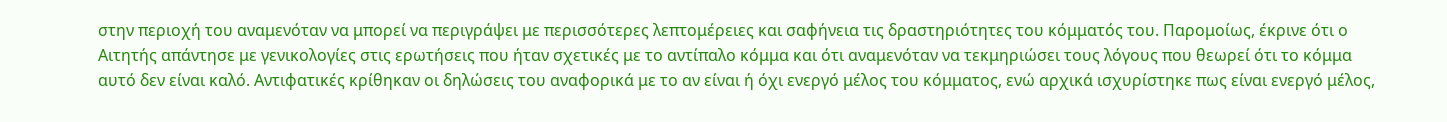στην περιοχή του αναμενόταν να μπορεί να περιγράψει με περισσότερες λεπτομέρειες και σαφήνεια τις δραστηριότητες του κόμματός του. Παρομοίως, έκρινε ότι ο Αιτητής απάντησε με γενικολογίες στις ερωτήσεις που ήταν σχετικές με το αντίπαλο κόμμα και ότι αναμενόταν να τεκμηριώσει τους λόγους που θεωρεί ότι το κόμμα αυτό δεν είναι καλό. Αντιφατικές κρίθηκαν οι δηλώσεις του αναφορικά με το αν είναι ή όχι ενεργό μέλος του κόμματος, ενώ αρχικά ισχυρίστηκε πως είναι ενεργό μέλος,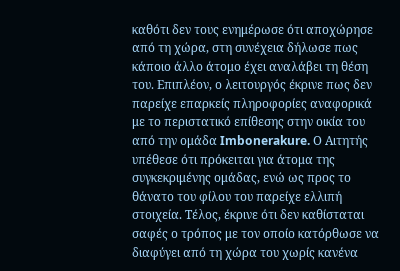καθότι δεν τους ενημέρωσε ότι αποχώρησε από τη χώρα, στη συνέχεια δήλωσε πως κάποιο άλλο άτομο έχει αναλάβει τη θέση του. Επιπλέον, ο λειτουργός έκρινε πως δεν παρείχε επαρκείς πληροφορίες αναφορικά με το περιστατικό επίθεσης στην οικία του από την ομάδα Imbonerakure. Ο Αιτητής υπέθεσε ότι πρόκειται για άτομα της συγκεκριμένης ομάδας, ενώ ως προς το θάνατο του φίλου του παρείχε ελλιπή στοιχεία. Τέλος, έκρινε ότι δεν καθίσταται σαφές ο τρόπος με τον οποίο κατόρθωσε να διαφύγει από τη χώρα του χωρίς κανένα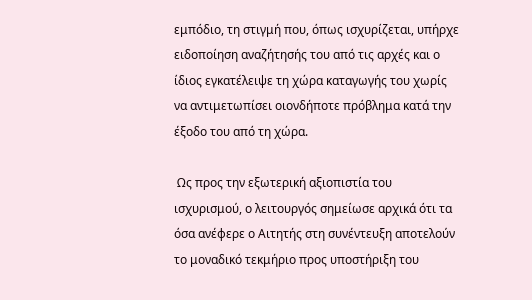εμπόδιο, τη στιγμή που, όπως ισχυρίζεται, υπήρχε ειδοποίηση αναζήτησής του από τις αρχές και ο ίδιος εγκατέλειψε τη χώρα καταγωγής του χωρίς να αντιμετωπίσει οιονδήποτε πρόβλημα κατά την έξοδο του από τη χώρα.

 Ως προς την εξωτερική αξιοπιστία του ισχυρισμού, ο λειτουργός σημείωσε αρχικά ότι τα όσα ανέφερε ο Αιτητής στη συνέντευξη αποτελούν το μοναδικό τεκμήριο προς υποστήριξη του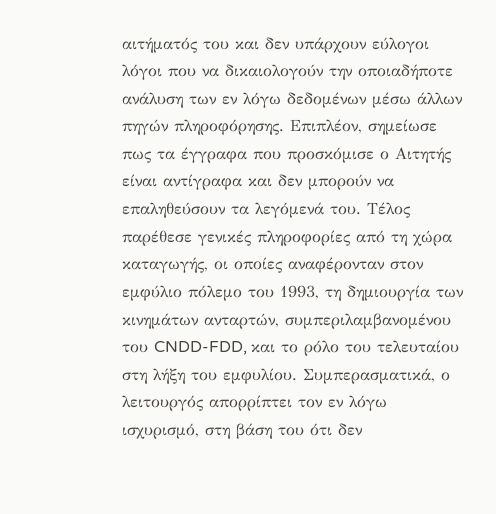αιτήματός του και δεν υπάρχουν εύλογοι λόγοι που να δικαιολογούν την οποιαδήποτε ανάλυση των εν λόγω δεδομένων μέσω άλλων πηγών πληροφόρησης. Επιπλέον, σημείωσε πως τα έγγραφα που προσκόμισε ο Αιτητής είναι αντίγραφα και δεν μπορούν να επαληθεύσουν τα λεγόμενά του. Τέλος παρέθεσε γενικές πληροφορίες από τη χώρα καταγωγής, οι οποίες αναφέρονταν στον εμφύλιο πόλεμο του 1993, τη δημιουργία των κινημάτων ανταρτών, συμπεριλαμβανομένου του CNDD-FDD, και το ρόλο του τελευταίου στη λήξη του εμφυλίου. Συμπερασματικά, ο λειτουργός απορρίπτει τον εν λόγω ισχυρισμό, στη βάση του ότι δεν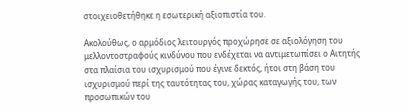στοιχειοθετήθηκε η εσωτερική αξιοπιστία του.

Ακολούθως, ο αρμόδιος λειτουργός προχώρησε σε αξιολόγηση του μελλοντοστραφούς κινδύνου που ενδέχεται να αντιμετωπίσει ο Αιτητής στα πλαίσια του ισχυρισμού που έγινε δεκτός, ήτοι στη βάση του ισχυρισμού περί της ταυτότητας του, χώρας καταγωγής του, των προσωπικών του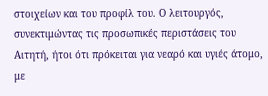στοιχείων και του προφίλ του. Ο λειτουργός, συνεκτιμώντας τις προσωπικές περιστάσεις του Αιτητή, ήτοι ότι πρόκειται για νεαρό και υγιές άτομο, με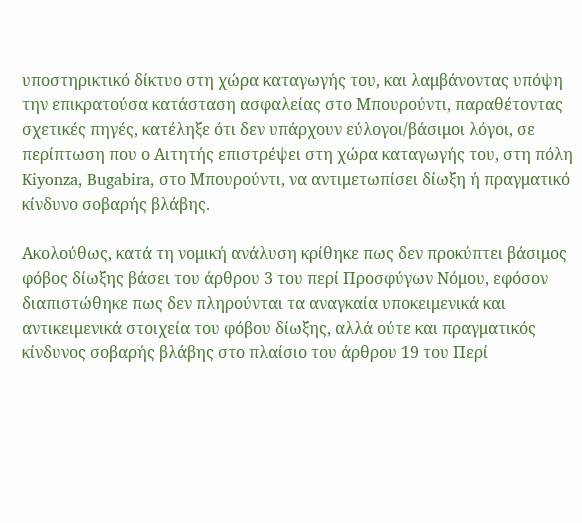υποστηρικτικό δίκτυο στη χώρα καταγωγής του, και λαμβάνοντας υπόψη την επικρατούσα κατάσταση ασφαλείας στο Μπουρούντι, παραθέτοντας σχετικές πηγές, κατέληξε ότι δεν υπάρχουν εύλογοι/βάσιμοι λόγοι, σε περίπτωση που ο Αιτητής επιστρέψει στη χώρα καταγωγής του, στη πόλη Kiyonza, Bugabira, στο Μπουρούντι, να αντιμετωπίσει δίωξη ή πραγματικό κίνδυνο σοβαρής βλάβης.

Ακολούθως, κατά τη νομική ανάλυση κρίθηκε πως δεν προκύπτει βάσιμος φόβος δίωξης βάσει του άρθρου 3 του περί Προσφύγων Νόμου, εφόσον διαπιστώθηκε πως δεν πληρούνται τα αναγκαία υποκειμενικά και αντικειμενικά στοιχεία του φόβου δίωξης, αλλά ούτε και πραγματικός κίνδυνος σοβαρής βλάβης στο πλαίσιο του άρθρου 19 του Περί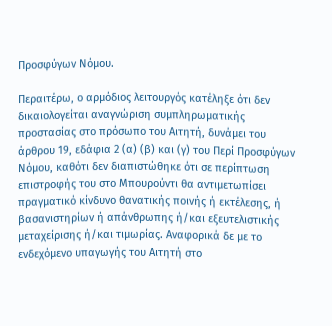Προσφύγων Νόμου.

Περαιτέρω, ο αρμόδιος λειτουργός κατέληξε ότι δεν δικαιολογείται αναγνώριση συμπληρωματικής προστασίας στο πρόσωπο του Αιτητή, δυνάμει του άρθρου 19, εδάφια 2 (α) (β) και (γ) του Περί Προσφύγων Νόμου, καθότι δεν διαπιστώθηκε ότι σε περίπτωση επιστροφής του στο Μπουρούντι θα αντιμετωπίσει πραγματικό κίνδυνο θανατικής ποινής ή εκτέλεσης, ή βασανιστηρίων ή απάνθρωπης ή/και εξευτελιστικής μεταχείρισης ή/και τιμωρίας. Αναφορικά δε με το ενδεχόμενο υπαγωγής του Αιτητή στο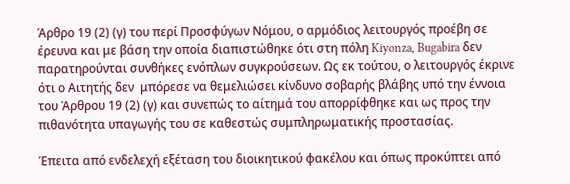Άρθρο 19 (2) (γ) του περί Προσφύγων Νόμου, ο αρμόδιος λειτουργός προέβη σε έρευνα και με βάση την οποία διαπιστώθηκε ότι στη πόλη Kiyonza, Bugabira δεν παρατηρούνται συνθήκες ενόπλων συγκρούσεων. Ως εκ τούτου, ο λειτουργός έκρινε ότι ο Αιτητής δεν  μπόρεσε να θεμελιώσει κίνδυνο σοβαρής βλάβης υπό την έννοια του Άρθρου 19 (2) (γ) και συνεπώς το αίτημά του απορρίφθηκε και ως προς την πιθανότητα υπαγωγής του σε καθεστώς συμπληρωματικής προστασίας.

Έπειτα από ενδελεχή εξέταση του διοικητικού φακέλου και όπως προκύπτει από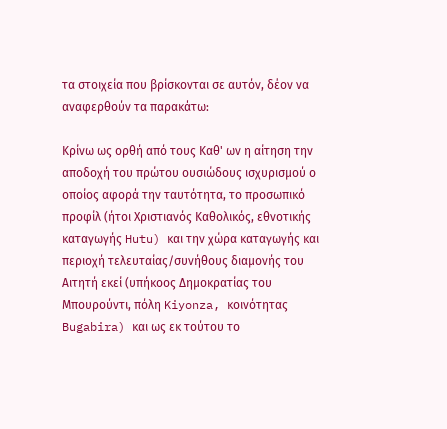τα στοιχεία που βρίσκονται σε αυτόν, δέον να αναφερθούν τα παρακάτω:

Κρίνω ως ορθή από τους Καθ' ων η αίτηση την αποδοχή του πρώτου ουσιώδους ισχυρισμού ο οποίος αφορά την ταυτότητα, το προσωπικό προφίλ (ήτοι Χριστιανός Καθολικός, εθνοτικής καταγωγής Hutu) και την χώρα καταγωγής και περιοχή τελευταίας/συνήθους διαμονής του Αιτητή εκεί (υπήκοος Δημοκρατίας του Μπουρούντι, πόλη Kiyonza, κοινότητας Bugabira) και ως εκ τούτου το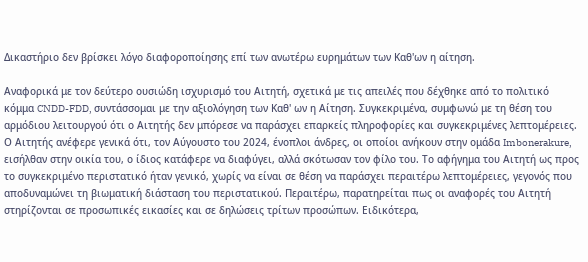Δικαστήριο δεν βρίσκει λόγο διαφοροποίησης επί των ανωτέρω ευρημάτων των Καθ'ων η αίτηση.

Αναφορικά με τον δεύτερο ουσιώδη ισχυρισμό του Αιτητή, σχετικά με τις απειλές που δέχθηκε από το πολιτικό κόμμα CNDD-FDD, συντάσσομαι με την αξιολόγηση των Καθ' ων η Αίτηση. Συγκεκριμένα, συμφωνώ με τη θέση του αρμόδιου λειτουργού ότι ο Αιτητής δεν μπόρεσε να παράσχει επαρκείς πληροφορίες και συγκεκριμένες λεπτομέρειες. Ο Αιτητής ανέφερε γενικά ότι, τον Αύγουστο του 2024, ένοπλοι άνδρες, οι οποίοι ανήκουν στην ομάδα Imbonerakure, εισήλθαν στην οικία του, ο ίδιος κατάφερε να διαφύγει, αλλά σκότωσαν τον φίλο του. Το αφήγημα του Αιτητή ως προς το συγκεκριμένο περιστατικό ήταν γενικό, χωρίς να είναι σε θέση να παράσχει περαιτέρω λεπτομέρειες, γεγονός που αποδυναμώνει τη βιωματική διάσταση του περιστατικού. Περαιτέρω, παρατηρείται πως οι αναφορές του Αιτητή στηρίζονται σε προσωπικές εικασίες και σε δηλώσεις τρίτων προσώπων. Ειδικότερα,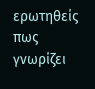ερωτηθείς πως γνωρίζει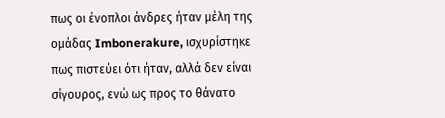πως οι ένοπλοι άνδρες ήταν μέλη της ομάδας Imbonerakure, ισχυρίστηκε πως πιστεύει ότι ήταν, αλλά δεν είναι σίγουρος, ενώ ως προς το θάνατο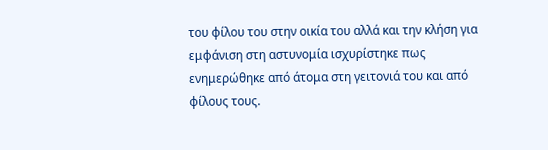του φίλου του στην οικία του αλλά και την κλήση για εμφάνιση στη αστυνομία ισχυρίστηκε πως ενημερώθηκε από άτομα στη γειτονιά του και από φίλους τους.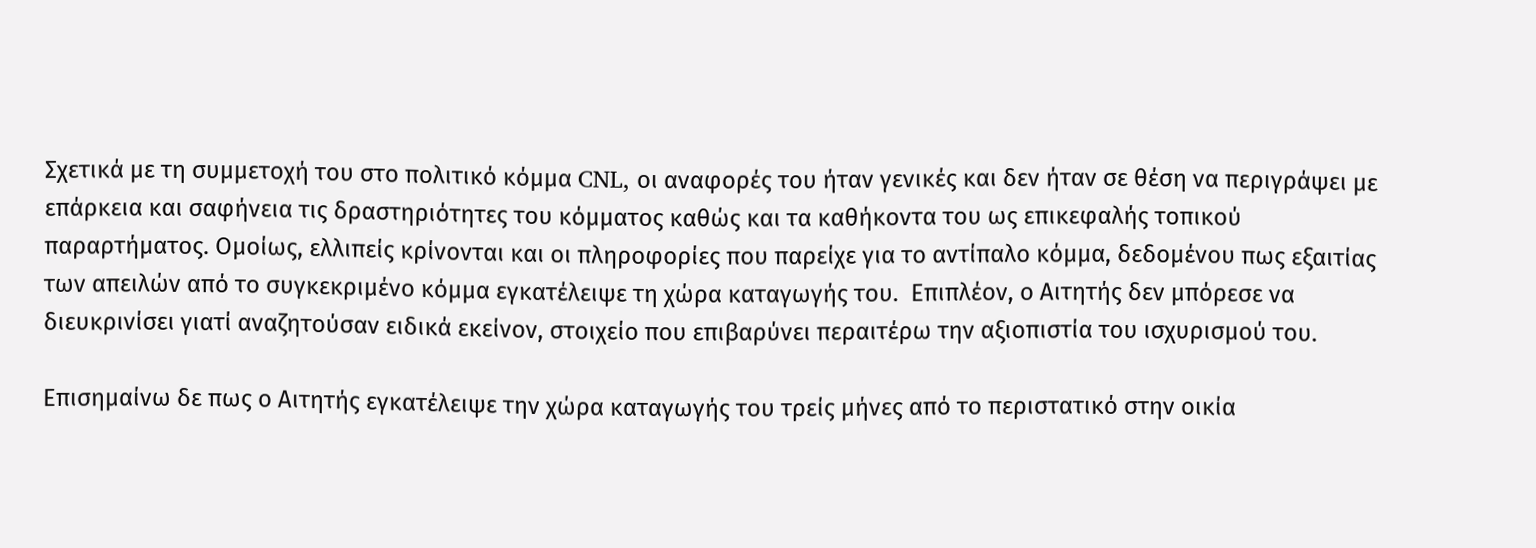Σχετικά με τη συμμετοχή του στο πολιτικό κόμμα CNL, οι αναφορές του ήταν γενικές και δεν ήταν σε θέση να περιγράψει με επάρκεια και σαφήνεια τις δραστηριότητες του κόμματος καθώς και τα καθήκοντα του ως επικεφαλής τοπικού παραρτήματος. Ομοίως, ελλιπείς κρίνονται και οι πληροφορίες που παρείχε για το αντίπαλο κόμμα, δεδομένου πως εξαιτίας των απειλών από το συγκεκριμένο κόμμα εγκατέλειψε τη χώρα καταγωγής του.  Επιπλέον, ο Αιτητής δεν μπόρεσε να διευκρινίσει γιατί αναζητούσαν ειδικά εκείνον, στοιχείο που επιβαρύνει περαιτέρω την αξιοπιστία του ισχυρισμού του.

Επισημαίνω δε πως ο Αιτητής εγκατέλειψε την χώρα καταγωγής του τρείς μήνες από το περιστατικό στην οικία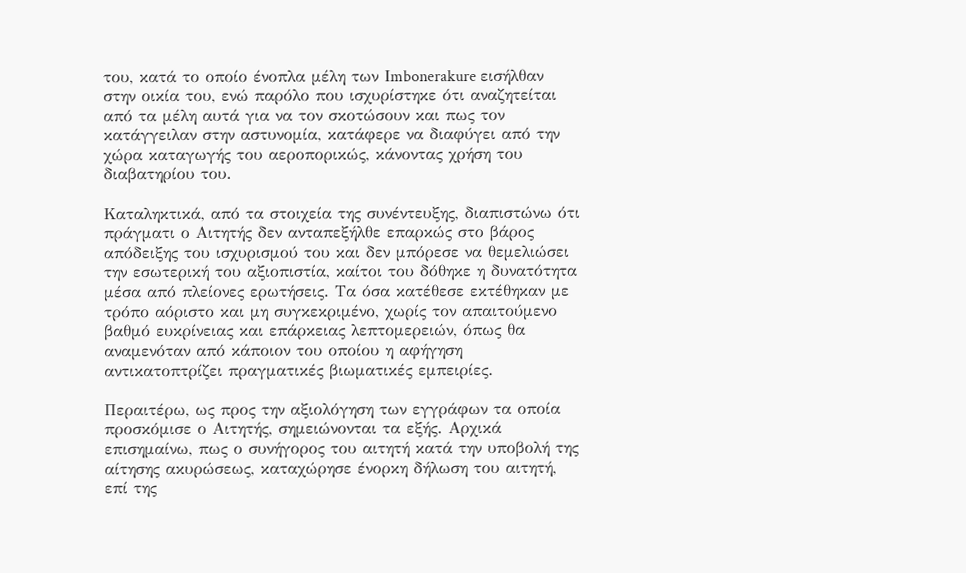του, κατά το οποίο ένοπλα μέλη των Ιmbonerakure εισήλθαν στην οικία του, ενώ παρόλο που ισχυρίστηκε ότι αναζητείται από τα μέλη αυτά για να τον σκοτώσουν και πως τον κατάγγειλαν στην αστυνομία, κατάφερε να διαφύγει από την χώρα καταγωγής του αεροπορικώς, κάνοντας χρήση του διαβατηρίου του.

Καταληκτικά, από τα στοιχεία της συνέντευξης, διαπιστώνω ότι πράγματι ο Αιτητής δεν ανταπεξήλθε επαρκώς στο βάρος απόδειξης του ισχυρισμού του και δεν μπόρεσε να θεμελιώσει την εσωτερική του αξιοπιστία, καίτοι του δόθηκε η δυνατότητα μέσα από πλείονες ερωτήσεις. Τα όσα κατέθεσε εκτέθηκαν με τρόπο αόριστο και μη συγκεκριμένο, χωρίς τον απαιτούμενο βαθμό ευκρίνειας και επάρκειας λεπτομερειών, όπως θα αναμενόταν από κάποιον του οποίου η αφήγηση αντικατοπτρίζει πραγματικές βιωματικές εμπειρίες.

Περαιτέρω, ως προς την αξιολόγηση των εγγράφων τα οποία προσκόμισε ο Αιτητής, σημειώνονται τα εξής. Αρχικά επισημαίνω, πως ο συνήγορος του αιτητή κατά την υποβολή της αίτησης ακυρώσεως, καταχώρησε ένορκη δήλωση του αιτητή, επί της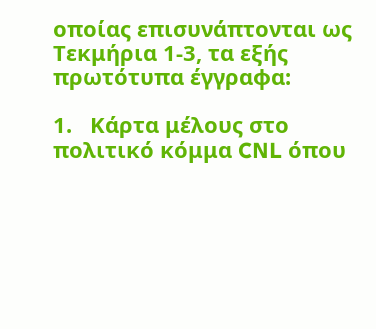οποίας επισυνάπτονται ως Τεκμήρια 1-3, τα εξής πρωτότυπα έγγραφα:

1.   Κάρτα μέλους στο πολιτικό κόμμα CNL όπου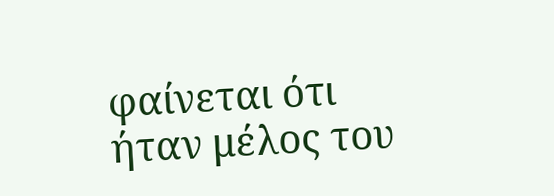φαίνεται ότι ήταν μέλος του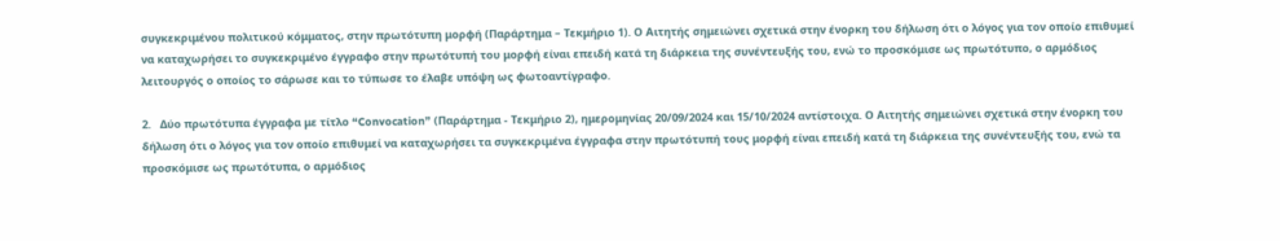συγκεκριμένου πολιτικού κόμματος, στην πρωτότυπη μορφή (Παράρτημα – Τεκμήριο 1). Ο Αιτητής σημειώνει σχετικά στην ένορκη του δήλωση ότι ο λόγος για τον οποίο επιθυμεί να καταχωρήσει το συγκεκριμένο έγγραφο στην πρωτότυπή του μορφή είναι επειδή κατά τη διάρκεια της συνέντευξής του, ενώ το προσκόμισε ως πρωτότυπο, ο αρμόδιος λειτουργός ο οποίος το σάρωσε και το τύπωσε το έλαβε υπόψη ως φωτοαντίγραφο.

2.   Δύο πρωτότυπα έγγραφα με τίτλο “Convocation” (Παράρτημα - Τεκμήριο 2), ημερομηνίας 20/09/2024 και 15/10/2024 αντίστοιχα. Ο Αιτητής σημειώνει σχετικά στην ένορκη του δήλωση ότι ο λόγος για τον οποίο επιθυμεί να καταχωρήσει τα συγκεκριμένα έγγραφα στην πρωτότυπή τους μορφή είναι επειδή κατά τη διάρκεια της συνέντευξής του, ενώ τα προσκόμισε ως πρωτότυπα, ο αρμόδιος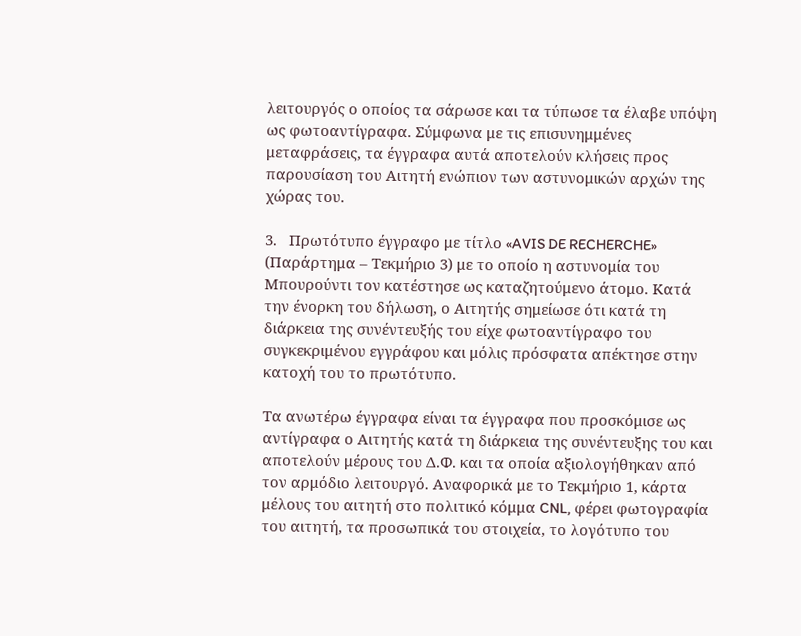λειτουργός ο οποίος τα σάρωσε και τα τύπωσε τα έλαβε υπόψη ως φωτοαντίγραφα. Σύμφωνα με τις επισυνημμένες μεταφράσεις, τα έγγραφα αυτά αποτελούν κλήσεις προς παρουσίαση του Αιτητή ενώπιον των αστυνομικών αρχών της χώρας του.

3.   Πρωτότυπο έγγραφο με τίτλο «AVIS DE RECHERCHE» (Παράρτημα – Τεκμήριο 3) με το οποίο η αστυνομία του Μπουρούντι τον κατέστησε ως καταζητούμενο άτομο. Κατά την ένορκη του δήλωση, ο Αιτητής σημείωσε ότι κατά τη διάρκεια της συνέντευξής του είχε φωτοαντίγραφο του συγκεκριμένου εγγράφου και μόλις πρόσφατα απέκτησε στην κατοχή του το πρωτότυπο.

Τα ανωτέρω έγγραφα είναι τα έγγραφα που προσκόμισε ως αντίγραφα ο Αιτητής κατά τη διάρκεια της συνέντευξης του και αποτελούν μέρους του Δ.Φ. και τα οποία αξιολογήθηκαν από τον αρμόδιο λειτουργό. Αναφορικά με το Τεκμήριο 1, κάρτα μέλους του αιτητή στο πολιτικό κόμμα CNL, φέρει φωτογραφία του αιτητή, τα προσωπικά του στοιχεία, το λογότυπο του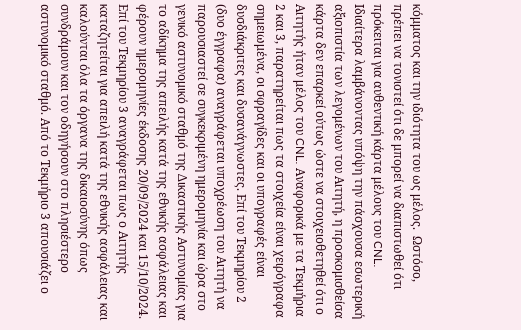κόμματος και την ιδιότητα του ως μέλος.  Ωστόσο, πρέπει να τονιστεί ότι δε μπορεί να διαπιστωθεί ότι πρόκειται για αυθεντική κάρτα μέλους του CNL. Ιδιαίτερα λαμβάνοντας υπόψη την πάσχουσα εσωτερική αξιοπιστία των λεγομένων του Αιτητή, η προσκομισθείσα κάρτα δεν επαρκεί ούτως ώστε να στοιχειοθετηθεί ότι ο Αιτητής ήταν μέλος του CNL. Αναφορικά με τα Τεκμήρια 2 και 3, παρατηρείται πως τα στοιχεία είναι χειρόγραφα σημειωμένα, οι σφραγίδες και οι υπογραφές είναι δυσδιάκριτες και δυσανάγνωστες. Επί του Τεκμηρίου 2 (δυο έγγραφα) αναγράφεται υποχρέωση του Αιτητή να παρουσιαστεί σε συγκεκριμένη ημερομηνία και ώρα στο γενικό αστυνομικό σταθμό της Δικαστικής Αστυνομίας για το αδίκημα της απειλής κατά της εθνικής ασφάλειας και φέρουν ημερομηνίες έκδοσης 20/09/2024 και 15/10/2024. Επί του Τεκμηρίου 3 αναγράφεται πως ο Αιτητής καταζητείται για απειλή κατά της εθνικής ασφάλειας και καλούνται όλα τα όργανα της δικαιοσύνης όπως συνδράμουν και τον οδηγήσουν στο πλησιέστερο αστυνομικό σταθμό. Από το Τεκμήριο 3 απουσιάζει ο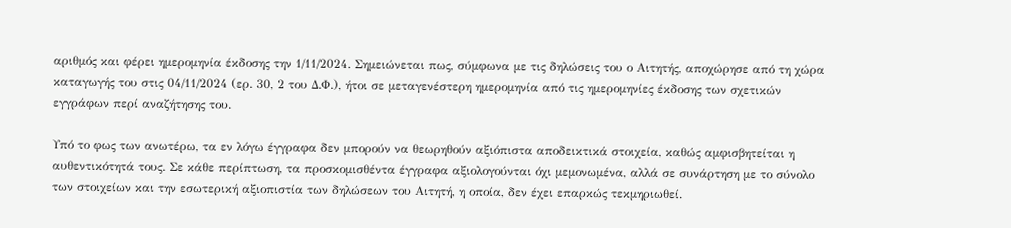αριθμός και φέρει ημερομηνία έκδοσης την 1/11/2024. Σημειώνεται πως, σύμφωνα με τις δηλώσεις του ο Αιτητής, αποχώρησε από τη χώρα καταγωγής του στις 04/11/2024 (ερ. 30, 2 του Δ.Φ.), ήτοι σε μεταγενέστερη ημερομηνία από τις ημερομηνίες έκδοσης των σχετικών εγγράφων περί αναζήτησης του.

Υπό το φως των ανωτέρω, τα εν λόγω έγγραφα δεν μπορούν να θεωρηθούν αξιόπιστα αποδεικτικά στοιχεία, καθώς αμφισβητείται η αυθεντικότητά τους. Σε κάθε περίπτωση, τα προσκομισθέντα έγγραφα αξιολογούνται όχι μεμονωμένα, αλλά σε συνάρτηση με το σύνολο των στοιχείων και την εσωτερική αξιοπιστία των δηλώσεων του Αιτητή, η οποία, δεν έχει επαρκώς τεκμηριωθεί.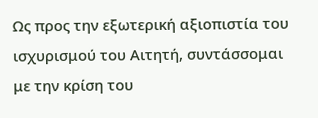Ως προς την εξωτερική αξιοπιστία του ισχυρισμού του Αιτητή, συντάσσομαι με την κρίση του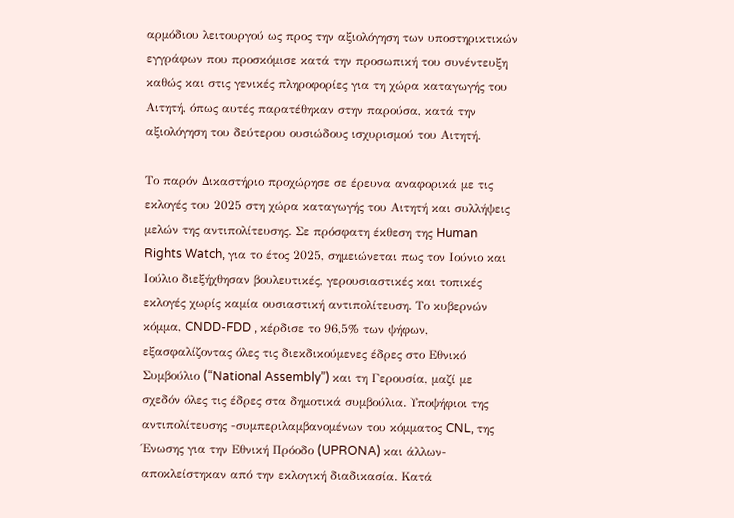αρμόδιου λειτουργού ως προς την αξιολόγηση των υποστηρικτικών εγγράφων που προσκόμισε κατά την προσωπική του συνέντευξη καθώς και στις γενικές πληροφορίες για τη χώρα καταγωγής του Αιτητή, όπως αυτές παρατέθηκαν στην παρούσα, κατά την αξιολόγηση του δεύτερου ουσιώδους ισχυρισμού του Αιτητή.

Το παρόν Δικαστήριο προχώρησε σε έρευνα αναφορικά με τις εκλογές του 2025 στη χώρα καταγωγής του Αιτητή και συλλήψεις μελών της αντιπολίτευσης. Σε πρόσφατη έκθεση της Human Rights Watch, για το έτος 2025, σημειώνεται πως τον Ιούνιο και Ιούλιο διεξήχθησαν βουλευτικές, γερουσιαστικές και τοπικές εκλογές χωρίς καμία ουσιαστική αντιπολίτευση. Το κυβερνών κόμμα, CNDD-FDD , κέρδισε το 96,5% των ψήφων, εξασφαλίζοντας όλες τις διεκδικούμενες έδρες στο Εθνικό Συμβούλιο (“National Assembly”) και τη Γερουσία, μαζί με σχεδόν όλες τις έδρες στα δημοτικά συμβούλια. Υποψήφιοι της αντιπολίτευσης -συμπεριλαμβανομένων του κόμματος CNL, της Ένωσης για την Εθνική Πρόοδο (UPRONA) και άλλων- αποκλείστηκαν από την εκλογική διαδικασία. Κατά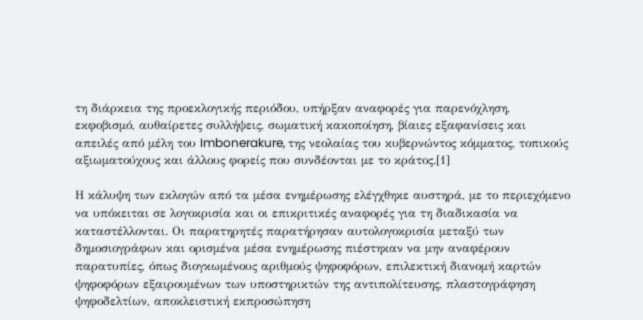τη διάρκεια της προεκλογικής περιόδου, υπήρξαν αναφορές για παρενόχληση, εκφοβισμό, αυθαίρετες συλλήψεις, σωματική κακοποίηση, βίαιες εξαφανίσεις και απειλές από μέλη του Imbonerakure, της νεολαίας του κυβερνώντος κόμματος, τοπικούς αξιωματούχους και άλλους φορείς που συνδέονται με το κράτος.[1]

Η κάλυψη των εκλογών από τα μέσα ενημέρωσης ελέγχθηκε αυστηρά, με το περιεχόμενο να υπόκειται σε λογοκρισία και οι επικριτικές αναφορές για τη διαδικασία να καταστέλλονται. Οι παρατηρητές παρατήρησαν αυτολογοκρισία μεταξύ των δημοσιογράφων και ορισμένα μέσα ενημέρωσης πιέστηκαν να μην αναφέρουν παρατυπίες, όπως διογκωμένους αριθμούς ψηφοφόρων, επιλεκτική διανομή καρτών ψηφοφόρων εξαιρουμένων των υποστηρικτών της αντιπολίτευσης, πλαστογράφηση ψηφοδελτίων, αποκλειστική εκπροσώπηση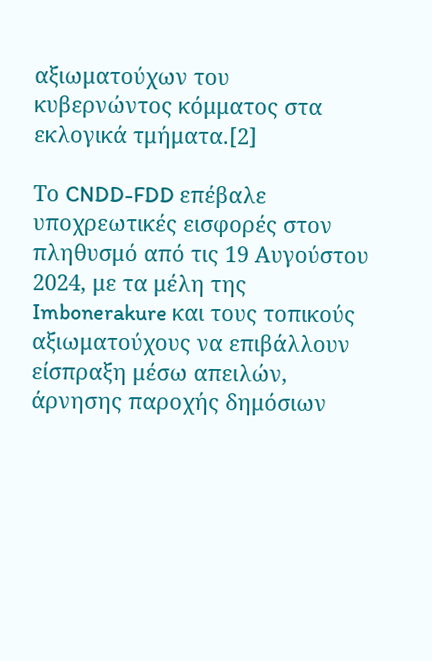αξιωματούχων του κυβερνώντος κόμματος στα εκλογικά τμήματα.[2]

Το CNDD-FDD επέβαλε υποχρεωτικές εισφορές στον πληθυσμό από τις 19 Αυγούστου 2024, με τα μέλη της Imbonerakure και τους τοπικούς αξιωματούχους να επιβάλλουν είσπραξη μέσω απειλών, άρνησης παροχής δημόσιων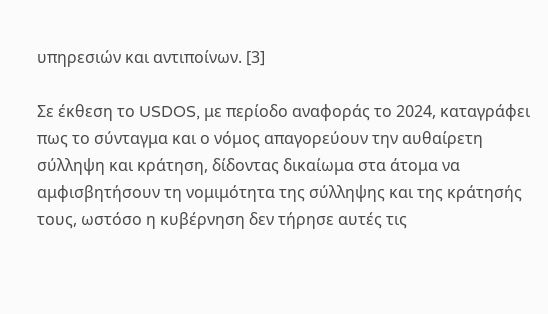υπηρεσιών και αντιποίνων. [3]

Σε έκθεση το USDOS, με περίοδο αναφοράς το 2024, καταγράφει πως το σύνταγμα και ο νόμος απαγορεύουν την αυθαίρετη σύλληψη και κράτηση, δίδοντας δικαίωμα στα άτομα να αμφισβητήσουν τη νομιμότητα της σύλληψης και της κράτησής τους, ωστόσο η κυβέρνηση δεν τήρησε αυτές τις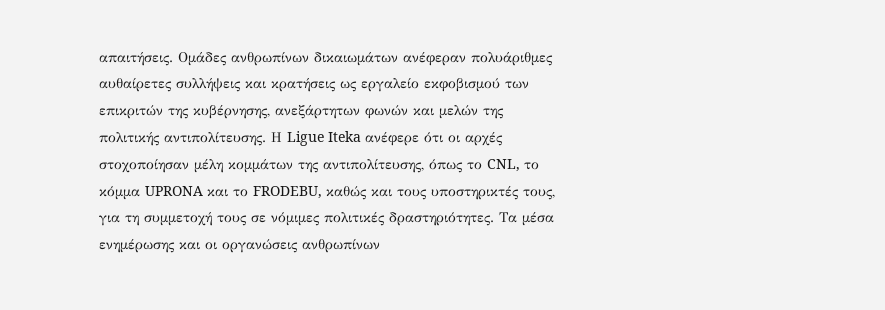απαιτήσεις. Ομάδες ανθρωπίνων δικαιωμάτων ανέφεραν πολυάριθμες αυθαίρετες συλλήψεις και κρατήσεις ως εργαλείο εκφοβισμού των επικριτών της κυβέρνησης, ανεξάρτητων φωνών και μελών της πολιτικής αντιπολίτευσης. Η Ligue Iteka ανέφερε ότι οι αρχές στοχοποίησαν μέλη κομμάτων της αντιπολίτευσης, όπως το CNL, το κόμμα UPRONA και το FRODEBU, καθώς και τους υποστηρικτές τους, για τη συμμετοχή τους σε νόμιμες πολιτικές δραστηριότητες. Τα μέσα ενημέρωσης και οι οργανώσεις ανθρωπίνων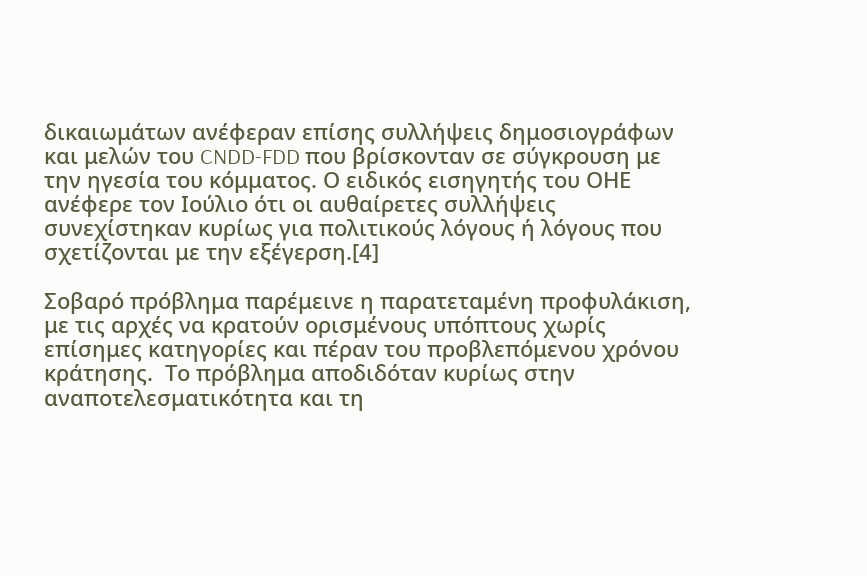δικαιωμάτων ανέφεραν επίσης συλλήψεις δημοσιογράφων και μελών του CNDD-FDD που βρίσκονταν σε σύγκρουση με την ηγεσία του κόμματος. Ο ειδικός εισηγητής του ΟΗΕ ανέφερε τον Ιούλιο ότι οι αυθαίρετες συλλήψεις συνεχίστηκαν κυρίως για πολιτικούς λόγους ή λόγους που σχετίζονται με την εξέγερση.[4]

Σοβαρό πρόβλημα παρέμεινε η παρατεταμένη προφυλάκιση, με τις αρχές να κρατούν ορισμένους υπόπτους χωρίς επίσημες κατηγορίες και πέραν του προβλεπόμενου χρόνου κράτησης.  Το πρόβλημα αποδιδόταν κυρίως στην αναποτελεσματικότητα και τη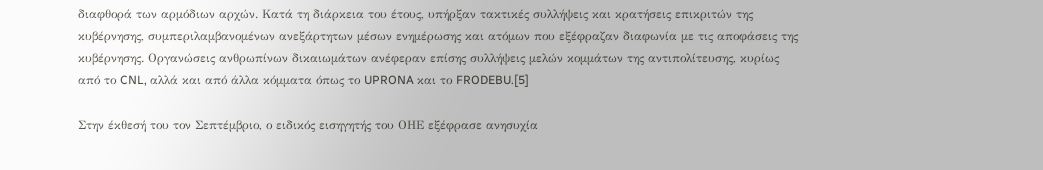διαφθορά των αρμόδιων αρχών. Κατά τη διάρκεια του έτους, υπήρξαν τακτικές συλλήψεις και κρατήσεις επικριτών της κυβέρνησης, συμπεριλαμβανομένων ανεξάρτητων μέσων ενημέρωσης και ατόμων που εξέφραζαν διαφωνία με τις αποφάσεις της κυβέρνησης. Οργανώσεις ανθρωπίνων δικαιωμάτων ανέφεραν επίσης συλλήψεις μελών κομμάτων της αντιπολίτευσης, κυρίως από το CNL, αλλά και από άλλα κόμματα όπως το UPRONA και το FRODEBU.[5]

Στην έκθεσή του τον Σεπτέμβριο, ο ειδικός εισηγητής του ΟΗΕ εξέφρασε ανησυχία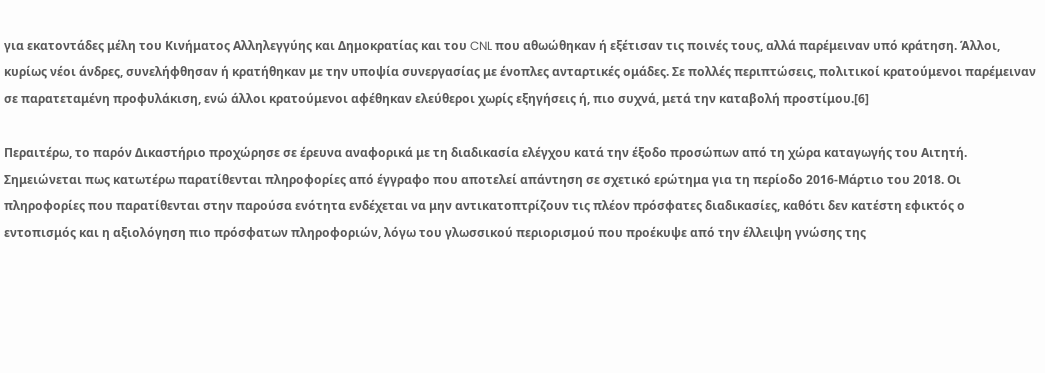για εκατοντάδες μέλη του Κινήματος Αλληλεγγύης και Δημοκρατίας και του CNL που αθωώθηκαν ή εξέτισαν τις ποινές τους, αλλά παρέμειναν υπό κράτηση. Άλλοι, κυρίως νέοι άνδρες, συνελήφθησαν ή κρατήθηκαν με την υποψία συνεργασίας με ένοπλες ανταρτικές ομάδες. Σε πολλές περιπτώσεις, πολιτικοί κρατούμενοι παρέμειναν σε παρατεταμένη προφυλάκιση, ενώ άλλοι κρατούμενοι αφέθηκαν ελεύθεροι χωρίς εξηγήσεις ή, πιο συχνά, μετά την καταβολή προστίμου.[6]

Περαιτέρω, το παρόν Δικαστήριο προχώρησε σε έρευνα αναφορικά με τη διαδικασία ελέγχου κατά την έξοδο προσώπων από τη χώρα καταγωγής του Αιτητή.  Σημειώνεται πως κατωτέρω παρατίθενται πληροφορίες από έγγραφο που αποτελεί απάντηση σε σχετικό ερώτημα για τη περίοδο 2016-Μάρτιο του 2018. Οι πληροφορίες που παρατίθενται στην παρούσα ενότητα ενδέχεται να μην αντικατοπτρίζουν τις πλέον πρόσφατες διαδικασίες, καθότι δεν κατέστη εφικτός ο εντοπισμός και η αξιολόγηση πιο πρόσφατων πληροφοριών, λόγω του γλωσσικού περιορισμού που προέκυψε από την έλλειψη γνώσης της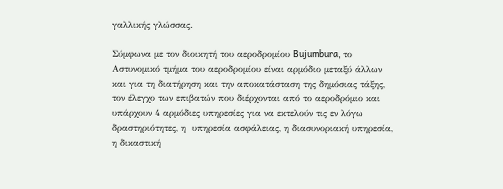γαλλικής γλώσσας.

Σύμφωνα με τον διοικητή του αεροδρομίου Bujumbura, το Αστυνομικό τμήμα του αεροδρομίου είναι αρμόδιο μεταξύ άλλων και για τη διατήρηση και την αποκατάσταση της δημόσιας τάξης, τον έλεγχο των επιβατών που διέρχονται από το αεροδρόμιο και υπάρχουν 4 αρμόδιες υπηρεσίες για να εκτελούν τις εν λόγω δραστηριότητες, η  υπηρεσία ασφάλειας, η διασυνοριακή υπηρεσία, η δικαστική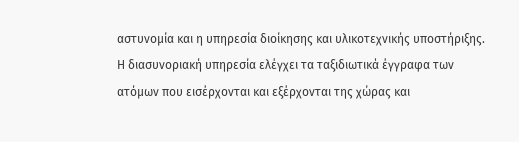αστυνομία και η υπηρεσία διοίκησης και υλικοτεχνικής υποστήριξης. Η διασυνοριακή υπηρεσία ελέγχει τα ταξιδιωτικά έγγραφα των ατόμων που εισέρχονται και εξέρχονται της χώρας και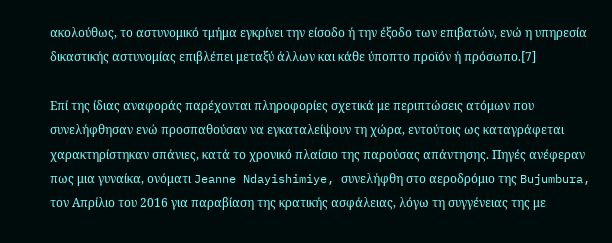ακολούθως, το αστυνομικό τμήμα εγκρίνει την είσοδο ή την έξοδο των επιβατών, ενώ η υπηρεσία δικαστικής αστυνομίας επιβλέπει μεταξύ άλλων και κάθε ύποπτο προϊόν ή πρόσωπο.[7]

Επί της ίδιας αναφοράς παρέχονται πληροφορίες σχετικά με περιπτώσεις ατόμων που συνελήφθησαν ενώ προσπαθούσαν να εγκαταλείψουν τη χώρα, εντούτοις ως καταγράφεται χαρακτηρίστηκαν σπάνιες, κατά το χρονικό πλαίσιο της παρούσας απάντησης. Πηγές ανέφεραν πως μια γυναίκα, ονόματι Jeanne Ndayishimiye, συνελήφθη στο αεροδρόμιο της Bujumbura, τον Απρίλιο του 2016 για παραβίαση της κρατικής ασφάλειας, λόγω τη συγγένειας της με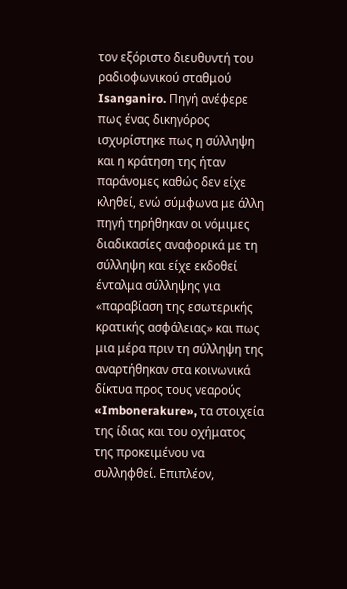τον εξόριστο διευθυντή του ραδιοφωνικού σταθμού Isanganiro. Πηγή ανέφερε πως ένας δικηγόρος ισχυρίστηκε πως η σύλληψη και η κράτηση της ήταν παράνομες καθώς δεν είχε κληθεί, ενώ σύμφωνα με άλλη πηγή τηρήθηκαν οι νόμιμες διαδικασίες αναφορικά με τη σύλληψη και είχε εκδοθεί ένταλμα σύλληψης για «παραβίαση της εσωτερικής κρατικής ασφάλειας» και πως μια μέρα πριν τη σύλληψη της αναρτήθηκαν στα κοινωνικά δίκτυα προς τους νεαρούς «Imbonerakure», τα στοιχεία της ίδιας και του οχήματος της προκειμένου να συλληφθεί. Επιπλέον,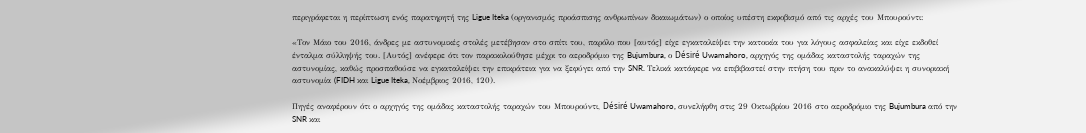περιγράφεται η περίπτωση ενός παρατηρητή της Ligue Iteka (οργανισμός προάσπισης ανθρωπίνων δικαιωμάτων) ο οποίος υπέστη εκφοβισμό από τις αρχές του Μπουρούντι:

«Τον Μάιο του 2016, άνδρες με αστυνομικές στολές μετέβησαν στο σπίτι του, παρόλο που [αυτός] είχε εγκαταλείψει την κατοικία του για λόγους ασφαλείας και είχε εκδοθεί ένταλμα σύλληψής του. [Αυτός] ανέφερε ότι τον παρακολούθησε μέχρι το αεροδρόμιο της Bujumbura, ο Désiré Uwamahoro, αρχηγός της ομάδας καταστολής ταραχών της αστυνομίας, καθώς προσπαθούσε να εγκαταλείψει την επικράτεια για να ξεφύγει από την SNR. Τελικά κατάφερε να επιβιβαστεί στην πτήση του πριν το ανακαλύψει η συνοριακή αστυνομία (FIDH και Ligue Iteka, Νοέμβριος 2016, 120).

Πηγές αναφέρουν ότι ο αρχηγός της ομάδας καταστολής ταραχών του Μπουρούντι, Désiré Uwamahoro, συνελήφθη στις 29 Οκτωβρίου 2016 στο αεροδρόμιο της Bujumbura από την SNR και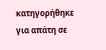κατηγορήθηκε για απάτη σε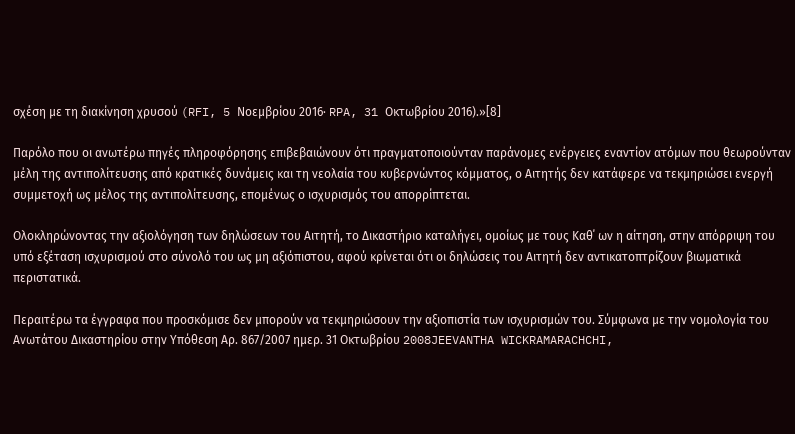σχέση με τη διακίνηση χρυσού (RFI, 5 Νοεμβρίου 2016· RPA, 31 Οκτωβρίου 2016).»[8]

Παρόλο που οι ανωτέρω πηγές πληροφόρησης επιβεβαιώνουν ότι πραγματοποιούνταν παράνομες ενέργειες εναντίον ατόμων που θεωρούνταν μέλη της αντιπολίτευσης από κρατικές δυνάμεις και τη νεολαία του κυβερνώντος κόμματος, ο Αιτητής δεν κατάφερε να τεκμηριώσει ενεργή συμμετοχή ως μέλος της αντιπολίτευσης, επομένως ο ισχυρισμός του απορρίπτεται.

Ολοκληρώνοντας την αξιολόγηση των δηλώσεων του Αιτητή, το Δικαστήριο καταλήγει, ομοίως με τους Καθ΄ ων η αίτηση, στην απόρριψη του υπό εξέταση ισχυρισμού στο σύνολό του ως μη αξιόπιστου, αφού κρίνεται ότι οι δηλώσεις του Αιτητή δεν αντικατοπτρίζουν βιωματικά περιστατικά.

Περαιτέρω τα έγγραφα που προσκόμισε δεν μπορούν να τεκμηριώσουν την αξιοπιστία των ισχυρισμών του. Σύμφωνα με την νομολογία του Ανωτάτου Δικαστηρίου στην Υπόθεση Αρ. 867/2007 ημερ. 31 Οκτωβρίου 2008JEEVANTHA WICKRAMARACHCHI,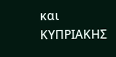και ΚΥΠΡΙΑΚΗΣ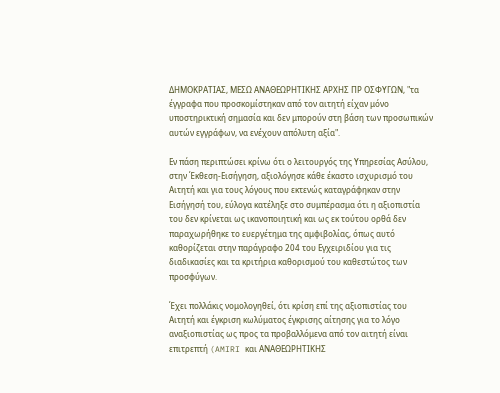ΔΗΜΟΚΡΑΤΙΑΣ, ΜΕΣΩ ΑΝΑΘΕΩΡΗΤΙΚΗΣ ΑΡΧΗΣ ΠΡ ΟΣΦΥΓΩΝ, "τα έγγραφα που προσκομίστηκαν από τον αιτητή είχαν μόνο υποστηρικτική σημασία και δεν μπορούν στη βάση των προσωπικών αυτών εγγράφων, να ενέχουν απόλυτη αξία".

Εν πάση περιπτώσει κρίνω ότι ο λειτουργός της Υπηρεσίας Ασύλου, στην Έκθεση-Εισήγηση, αξιολόγησε κάθε έκαστο ισχυρισμό του Αιτητή και για τους λόγους που εκτενώς καταγράφηκαν στην Εισήγησή του, εύλογα κατέληξε στο συμπέρασμα ότι η αξιοπιστία του δεν κρίνεται ως ικανοποιητική και ως εκ τούτου ορθά δεν παραχωρήθηκε το ευεργέτημα της αμφιβολίας, όπως αυτό καθορίζεται στην παράγραφο 204 του Εγχειριδίου για τις διαδικασίες και τα κριτήρια καθορισμού του καθεστώτος των προσφύγων.

Έχει πολλάκις νομολογηθεί, ότι κρίση επί της αξιοπιστίας του Αιτητή και έγκριση κωλύματος έγκρισης αίτησης για το λόγο αναξιοπιστίας ως προς τα προβαλλόμενα από τον αιτητή είναι επιτρεπτή (AMIRI και ΑΝΑΘΕΩΡΗΤΙΚΗΣ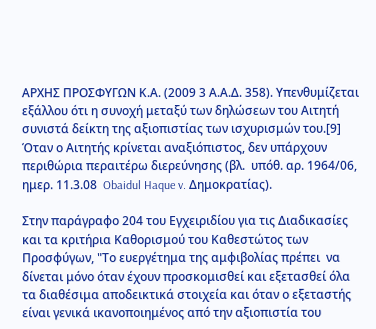ΑΡΧΗΣ ΠΡΟΣΦΥΓΩΝ Κ.Α. (2009 3 Α.Α.Δ. 358). Υπενθυμίζεται εξάλλου ότι η συνοχή μεταξύ των δηλώσεων του Αιτητή συνιστά δείκτη της αξιοπιστίας των ισχυρισμών του.[9] Όταν ο Αιτητής κρίνεται αναξιόπιστος, δεν υπάρχουν περιθώρια περαιτέρω διερεύνησης (βλ.  υπόθ. αρ. 1964/06, ημερ. 11.3.08  Obaidul Haque v. Δημοκρατίας).

Στην παράγραφο 204 του Εγχειριδίου για τις Διαδικασίες και τα κριτήρια Καθορισμού του Καθεστώτος των Προσφύγων, "Το ευεργέτημα της αμφιβολίας πρέπει  να δίνεται μόνο όταν έχουν προσκομισθεί και εξετασθεί όλα τα διαθέσιμα αποδεικτικά στοιχεία και όταν ο εξεταστής είναι γενικά ικανοποιημένος από την αξιοπιστία του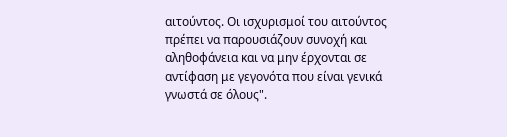αιτούντος. Οι ισχυρισμοί του αιτούντος πρέπει να παρουσιάζουν συνοχή και αληθοφάνεια και να μην έρχονται σε αντίφαση με γεγονότα που είναι γενικά γνωστά σε όλους".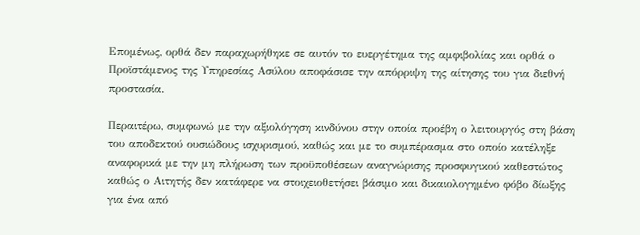Επομένως, ορθά δεν παραχωρήθηκε σε αυτόν το ευεργέτημα της αμφιβολίας και ορθά ο Προϊστάμενος της Υπηρεσίας Ασύλου αποφάσισε την απόρριψη της αίτησης του για διεθνή προστασία.

Περαιτέρω, συμφωνώ με την αξιολόγηση κινδύνου στην οποία προέβη ο λειτουργός στη βάση του αποδεκτού ουσιώδους ισχυρισμού, καθώς και με το συμπέρασμα στο οποίο κατέληξε αναφορικά με την μη πλήρωση των προϋποθέσεων αναγνώρισης προσφυγικού καθεστώτος καθώς ο Αιτητής δεν κατάφερε να στοιχειοθετήσει βάσιμο και δικαιολογημένο φόβο δίωξης για ένα από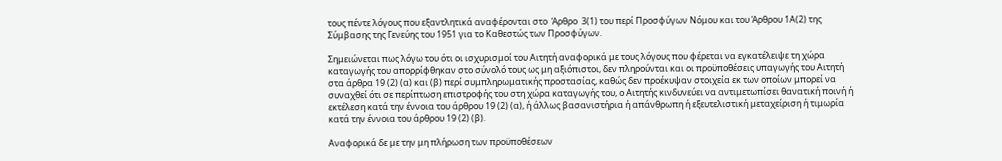τους πέντε λόγους που εξαντλητικά αναφέρονται στο  Άρθρο  3(1) του περί Προσφύγων Νόμου και του Άρθρου 1Α(2) της Σύμβασης της Γενεύης του 1951 για το Καθεστώς των Προσφύγων.

Σημειώνεται πως λόγω του ότι οι ισχυρισμοί του Αιτητή αναφορικά με τους λόγους που φέρεται να εγκατέλειψε τη χώρα καταγωγής του απορρίφθηκαν στο σύνολό τους ως μη αξιόπιστοι, δεν πληρούνται και οι προϋποθέσεις υπαγωγής του Αιτητή στα άρθρα 19 (2) (α) και (β) περί συμπληρωματικής προστασίας, καθώς δεν προέκυψαν στοιχεία εκ των οποίων μπορεί να συναχθεί ότι σε περίπτωση επιστροφής του στη χώρα καταγωγής του, ο Αιτητής κινδυνεύει να αντιμετωπίσει θανατική ποινή ή εκτέλεση κατά την έννοια του άρθρου 19 (2) (α), ή άλλως βασανιστήρια ή απάνθρωπη ή εξευτελιστική μεταχείριση ή τιμωρία κατά την έννοια του άρθρου 19 (2) (β).

Αναφορικά δε με την μη πλήρωση των προϋποθέσεων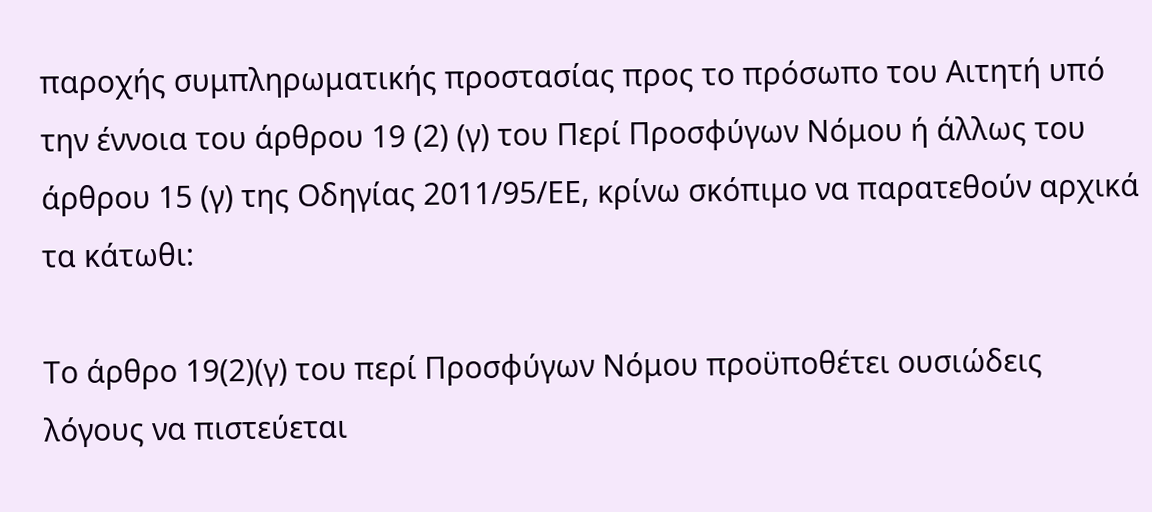παροχής συμπληρωματικής προστασίας προς το πρόσωπο του Αιτητή υπό την έννοια του άρθρου 19 (2) (γ) του Περί Προσφύγων Νόμου ή άλλως του άρθρου 15 (γ) της Οδηγίας 2011/95/ΕΕ, κρίνω σκόπιμο να παρατεθούν αρχικά τα κάτωθι:

Το άρθρο 19(2)(γ) του περί Προσφύγων Νόμου προϋποθέτει ουσιώδεις λόγους να πιστεύεται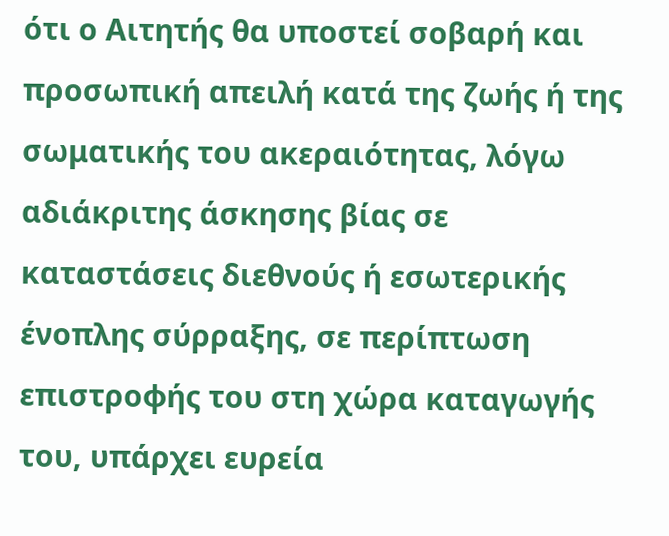ότι ο Αιτητής θα υποστεί σοβαρή και προσωπική απειλή κατά της ζωής ή της σωματικής του ακεραιότητας, λόγω αδιάκριτης άσκησης βίας σε καταστάσεις διεθνούς ή εσωτερικής ένοπλης σύρραξης, σε περίπτωση επιστροφής του στη χώρα καταγωγής του, υπάρχει ευρεία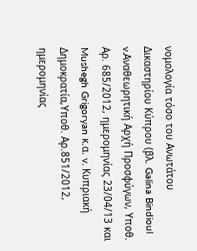νομολογία τόσο του Ανωτάτου Δικαστηρίου Κύπρου (βλ. Galina Bindioul v.Αναθεωρητική Αρχή Προσφύγων, Υποθ. Αρ. 685/2012, ημερομηνίας 23/04/13 και Mushegh Grigoryan κ.α. v. Κυπριακή Δημοκρατία,Υποθ. Αρ.851/2012, ημερομηνίας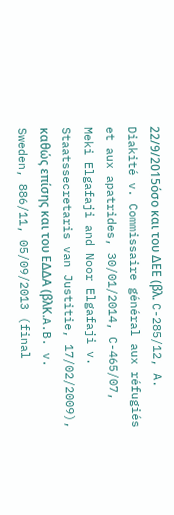22/9/2015όσο και του ΔΕΕ (βλ. C-285/12, A. Diakité v. Commissaire général aux réfugiés et aux apatrides, 30/01/2014, C-465/07, Meki Elgafaji and Noor Elgafaji v. Staatssecretaris van Justitie, 17/02/2009), καθώς επίσης και του ΕΔΔΑ (βλK.A.B. v. Sweden, 886/11, 05/09/2013 (final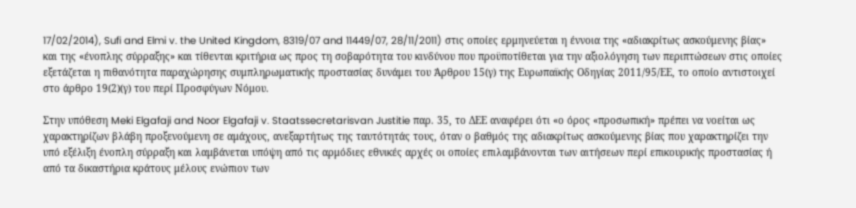17/02/2014), Sufi and Elmi v. the United Kingdom, 8319/07 and 11449/07, 28/11/2011) στις οποίες ερμηνεύεται η έννοια της «αδιακρίτως ασκούμενης βίας» και της «ένοπλης σύρραξης» και τίθενται κριτήρια ως προς τη σοβαρότητα του κινδύνου που προϋποτίθεται για την αξιολόγηση των περιπτώσεων στις οποίες εξετάζεται η πιθανότητα παραχώρησης συμπληρωματικής προστασίας δυνάμει του Άρθρου 15(γ) της Ευρωπαϊκής Οδηγίας 2011/95/ΕΕ, το οποίο αντιστοιχεί στο άρθρο 19(2)(γ) του περί Προσφύγων Νόμου.

Στην υπόθεση Meki Elgafaji and Noor Elgafaji v. Staatssecretarisvan Justitie παρ. 35, το ΔΕΕ αναφέρει ότι «ο όρος «προσωπική» πρέπει να νοείται ως χαρακτηρίζων βλάβη προξενούμενη σε αμάχους, ανεξαρτήτως της ταυτότητάς τους, όταν ο βαθμός της αδιακρίτως ασκούμενης βίας που χαρακτηρίζει την υπό εξέλιξη ένοπλη σύρραξη και λαμβάνεται υπόψη από τις αρμόδιες εθνικές αρχές οι οποίες επιλαμβάνονται των αιτήσεων περί επικουρικής προστασίας ή από τα δικαστήρια κράτους μέλους ενώπιον των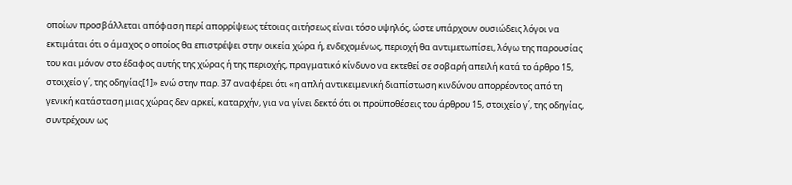οποίων προσβάλλεται απόφαση περί απορρίψεως τέτοιας αιτήσεως είναι τόσο υψηλός, ώστε υπάρχουν ουσιώδεις λόγοι να εκτιμάται ότι ο άμαχος ο οποίος θα επιστρέψει στην οικεία χώρα ή, ενδεχομένως, περιοχή θα αντιμετωπίσει, λόγω της παρουσίας του και μόνον στο έδαφος αυτής της χώρας ή της περιοχής, πραγματικό κίνδυνο να εκτεθεί σε σοβαρή απειλή κατά το άρθρο 15, στοιχείο γ΄, της οδηγίας[1]» ενώ στην παρ. 37 αναφέρει ότι «η απλή αντικειμενική διαπίστωση κινδύνου απορρέοντος από τη γενική κατάσταση μιας χώρας δεν αρκεί, καταρχήν, για να γίνει δεκτό ότι οι προϋποθέσεις του άρθρου 15, στοιχείο γ΄, της οδηγίας, συντρέχουν ως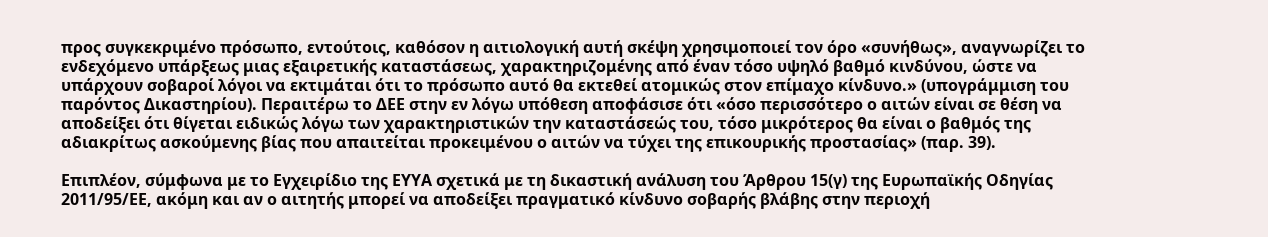προς συγκεκριμένο πρόσωπο, εντούτοις, καθόσον η αιτιολογική αυτή σκέψη χρησιμοποιεί τον όρο «συνήθως», αναγνωρίζει το ενδεχόμενο υπάρξεως μιας εξαιρετικής καταστάσεως, χαρακτηριζομένης από έναν τόσο υψηλό βαθμό κινδύνου, ώστε να υπάρχουν σοβαροί λόγοι να εκτιμάται ότι το πρόσωπο αυτό θα εκτεθεί ατομικώς στον επίμαχο κίνδυνο.» (υπογράμμιση του παρόντος Δικαστηρίου). Περαιτέρω το ΔΕΕ στην εν λόγω υπόθεση αποφάσισε ότι «όσο περισσότερο ο αιτών είναι σε θέση να αποδείξει ότι θίγεται ειδικώς λόγω των χαρακτηριστικών την καταστάσεώς του, τόσο μικρότερος θα είναι ο βαθμός της αδιακρίτως ασκούμενης βίας που απαιτείται προκειμένου ο αιτών να τύχει της επικουρικής προστασίας» (παρ. 39).

Επιπλέον, σύμφωνα με το Εγχειρίδιο της ΕΥΥΑ σχετικά με τη δικαστική ανάλυση του Άρθρου 15(γ) της Ευρωπαϊκής Οδηγίας 2011/95/ΕΕ, ακόμη και αν ο αιτητής μπορεί να αποδείξει πραγματικό κίνδυνο σοβαρής βλάβης στην περιοχή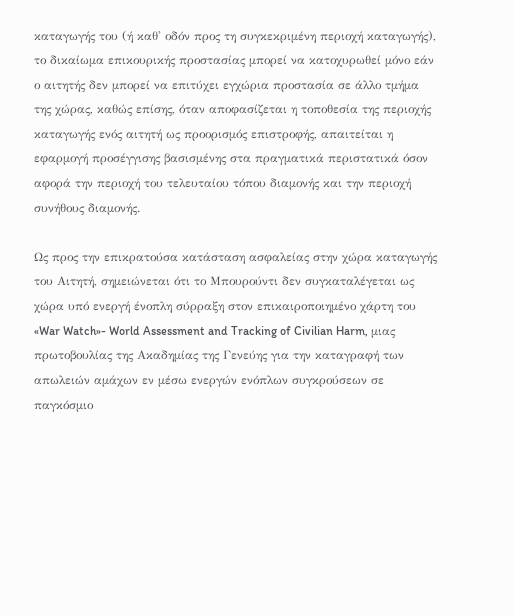καταγωγής του (ή καθ' οδόν προς τη συγκεκριμένη περιοχή καταγωγής), το δικαίωμα επικουρικής προστασίας μπορεί να κατοχυρωθεί μόνο εάν ο αιτητής δεν μπορεί να επιτύχει εγχώρια προστασία σε άλλο τμήμα της χώρας, καθώς επίσης, όταν αποφασίζεται η τοποθεσία της περιοχής καταγωγής ενός αιτητή ως προορισμός επιστροφής, απαιτείται η εφαρμογή προσέγγισης βασισμένης στα πραγματικά περιστατικά όσον αφορά την περιοχή του τελευταίου τόπου διαμονής και την περιοχή συνήθους διαμονής.

Ως προς την επικρατούσα κατάσταση ασφαλείας στην χώρα καταγωγής του Αιτητή, σημειώνεται ότι το Μπουρούντι δεν συγκαταλέγεται ως χώρα υπό ενεργή ένοπλη σύρραξη στον επικαιροποιημένο χάρτη του «War Watch»- World Assessment and Tracking of Civilian Harm, μιας πρωτοβουλίας της Ακαδημίας της Γενεύης για την καταγραφή των απωλειών αμάχων εν μέσω ενεργών ενόπλων συγκρούσεων σε παγκόσμιο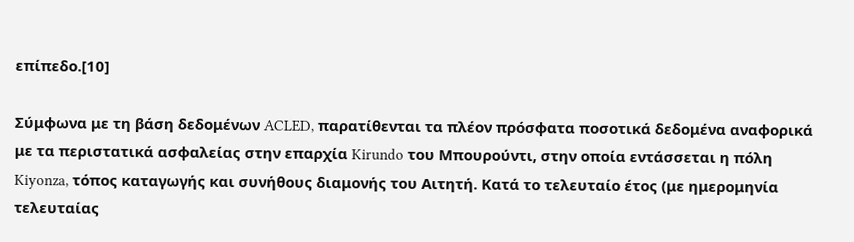επίπεδο.[10]

Σύμφωνα με τη βάση δεδομένων ACLED, παρατίθενται τα πλέον πρόσφατα ποσοτικά δεδομένα αναφορικά με τα περιστατικά ασφαλείας στην επαρχία Kirundo του Μπουρούντι, στην οποία εντάσσεται η πόλη Kiyonza, τόπος καταγωγής και συνήθους διαμονής του Αιτητή. Κατά το τελευταίο έτος (με ημερομηνία τελευταίας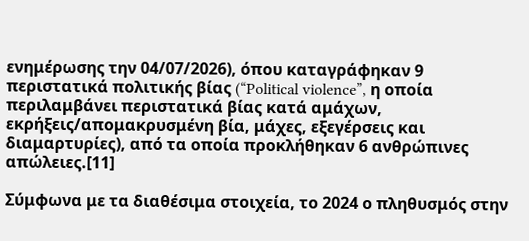ενημέρωσης την 04/07/2026), όπου καταγράφηκαν 9 περιστατικά πολιτικής βίας (“Political violence”, η οποία περιλαμβάνει περιστατικά βίας κατά αμάχων, εκρήξεις/απομακρυσμένη βία, μάχες, εξεγέρσεις και διαμαρτυρίες), από τα οποία προκλήθηκαν 6 ανθρώπινες απώλειες.[11]

Σύμφωνα με τα διαθέσιμα στοιχεία, το 2024 ο πληθυσμός στην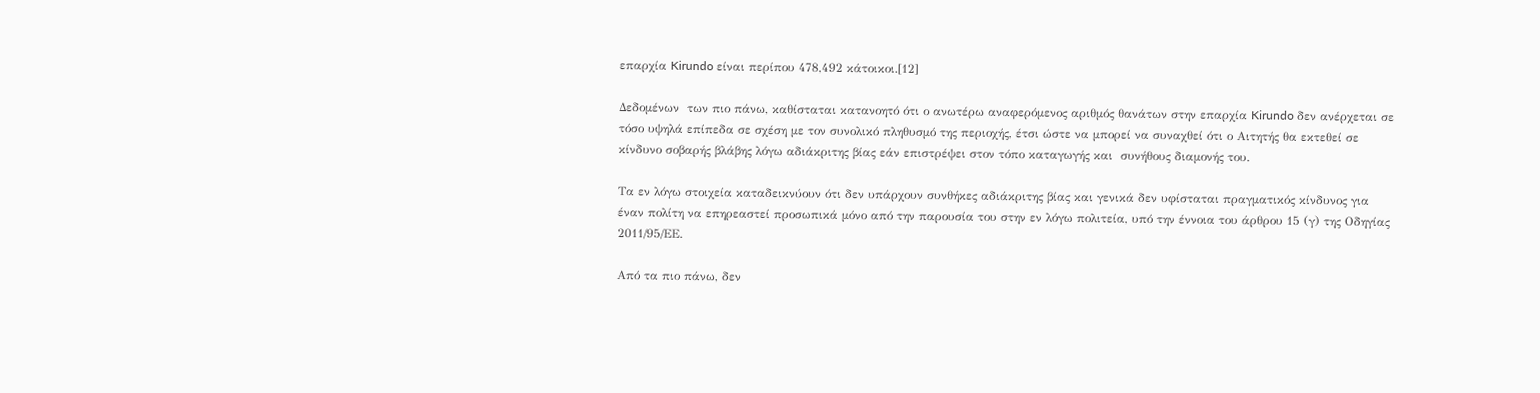επαρχία Kirundo είναι περίπου 478,492 κάτοικοι.[12]

Δεδομένων  των πιο πάνω, καθίσταται κατανοητό ότι ο ανωτέρω αναφερόμενος αριθμός θανάτων στην επαρχία Kirundo δεν ανέρχεται σε τόσο υψηλά επίπεδα σε σχέση με τον συνολικό πληθυσμό της περιοχής, έτσι ώστε να μπορεί να συναχθεί ότι ο Αιτητής θα εκτεθεί σε κίνδυνο σοβαρής βλάβης λόγω αδιάκριτης βίας εάν επιστρέψει στον τόπο καταγωγής και  συνήθους διαμονής του.

Τα εν λόγω στοιχεία καταδεικνύουν ότι δεν υπάρχουν συνθήκες αδιάκριτης βίας και γενικά δεν υφίσταται πραγματικός κίνδυνος για έναν πολίτη να επηρεαστεί προσωπικά μόνο από την παρουσία του στην εν λόγω πολιτεία, υπό την έννοια του άρθρου 15 (γ) της Οδηγίας 2011/95/ΕΕ.

Από τα πιο πάνω, δεν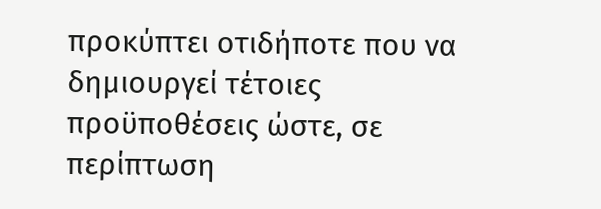προκύπτει οτιδήποτε που να δημιουργεί τέτοιες προϋποθέσεις ώστε, σε περίπτωση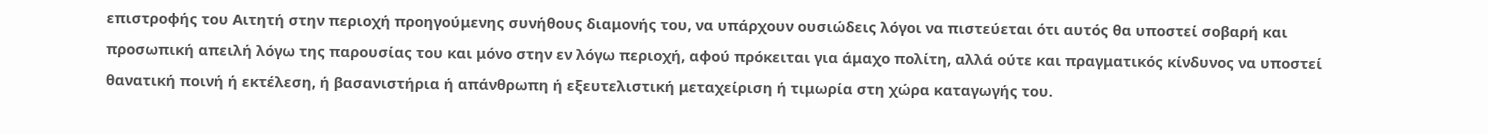επιστροφής του Αιτητή στην περιοχή προηγούμενης συνήθους διαμονής του, να υπάρχουν ουσιώδεις λόγοι να πιστεύεται ότι αυτός θα υποστεί σοβαρή και προσωπική απειλή λόγω της παρουσίας του και μόνο στην εν λόγω περιοχή, αφού πρόκειται για άμαχο πολίτη, αλλά ούτε και πραγματικός κίνδυνος να υποστεί θανατική ποινή ή εκτέλεση, ή βασανιστήρια ή απάνθρωπη ή εξευτελιστική μεταχείριση ή τιμωρία στη χώρα καταγωγής του.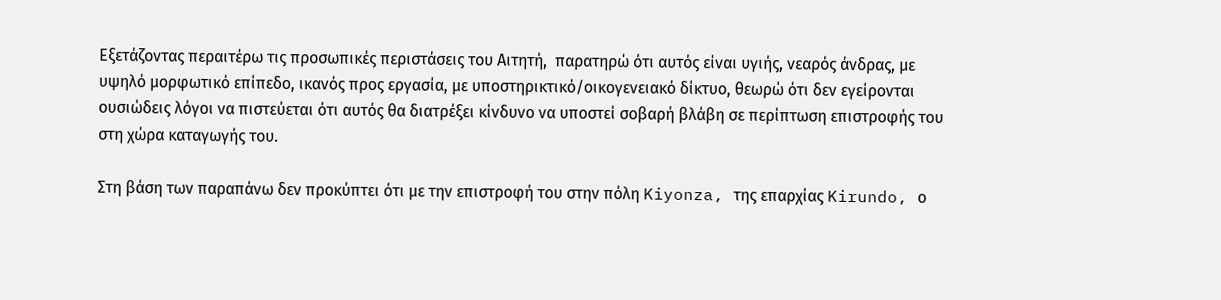Εξετάζοντας περαιτέρω τις προσωπικές περιστάσεις του Αιτητή,  παρατηρώ ότι αυτός είναι υγιής, νεαρός άνδρας, με υψηλό μορφωτικό επίπεδο, ικανός προς εργασία, με υποστηρικτικό/οικογενειακό δίκτυο, θεωρώ ότι δεν εγείρονται ουσιώδεις λόγοι να πιστεύεται ότι αυτός θα διατρέξει κίνδυνο να υποστεί σοβαρή βλάβη σε περίπτωση επιστροφής του στη χώρα καταγωγής του.

Στη βάση των παραπάνω δεν προκύπτει ότι με την επιστροφή του στην πόλη Kiyonza, της επαρχίας Kirundo, ο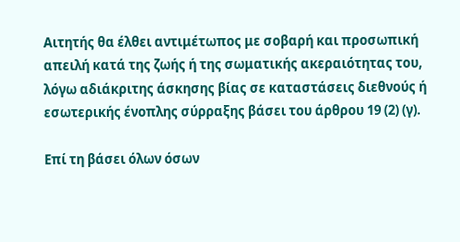Αιτητής θα έλθει αντιμέτωπος με σοβαρή και προσωπική απειλή κατά της ζωής ή της σωματικής ακεραιότητας του, λόγω αδιάκριτης άσκησης βίας σε καταστάσεις διεθνούς ή εσωτερικής ένοπλης σύρραξης βάσει του άρθρου 19 (2) (γ).

Επί τη βάσει όλων όσων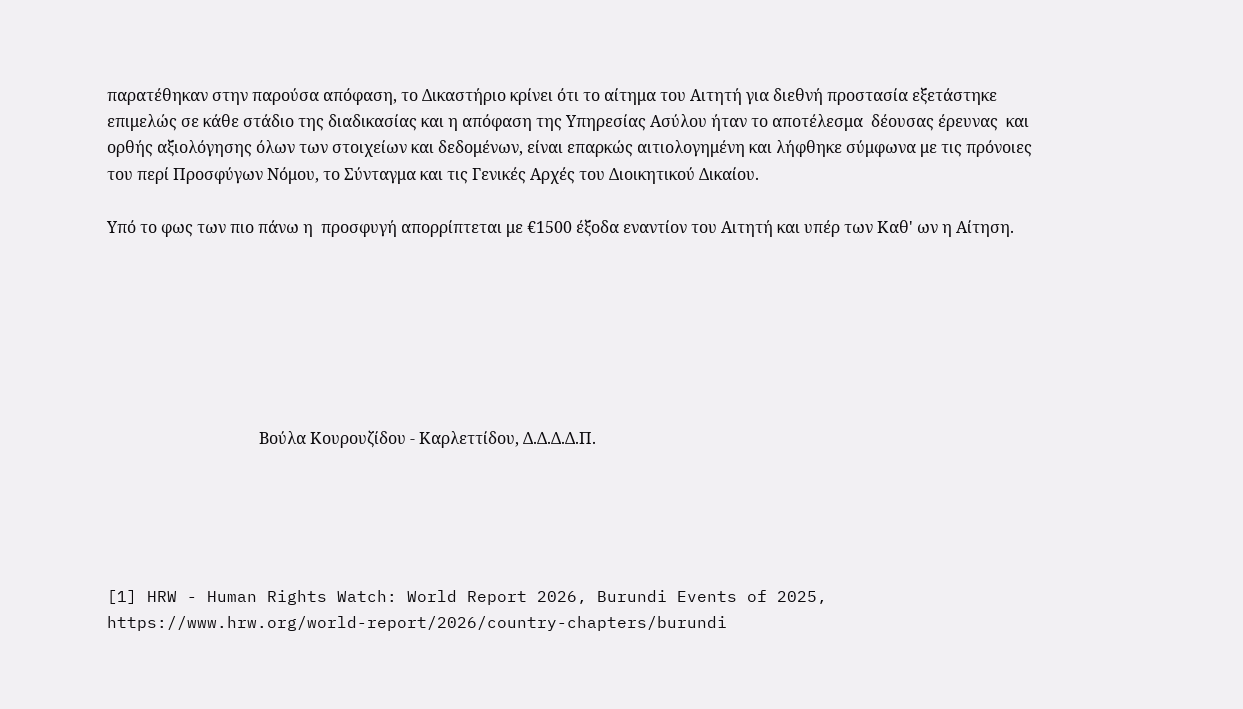παρατέθηκαν στην παρούσα απόφαση, το Δικαστήριο κρίνει ότι το αίτημα του Αιτητή για διεθνή προστασία εξετάστηκε επιμελώς σε κάθε στάδιο της διαδικασίας και η απόφαση της Υπηρεσίας Ασύλου ήταν το αποτέλεσμα  δέουσας έρευνας  και ορθής αξιολόγησης όλων των στοιχείων και δεδομένων, είναι επαρκώς αιτιολογημένη και λήφθηκε σύμφωνα με τις πρόνοιες του περί Προσφύγων Νόμου, το Σύνταγμα και τις Γενικές Αρχές του Διοικητικού Δικαίου.

Υπό το φως των πιο πάνω η  προσφυγή απορρίπτεται με €1500 έξοδα εναντίον του Αιτητή και υπέρ των Καθ' ων η Αίτηση.







                                      Βούλα Κουρουζίδου - Καρλεττίδου, Δ.Δ.Δ.Δ.Π.





[1] HRW - Human Rights Watch: World Report 2026, Burundi Events of 2025, https://www.hrw.org/world-report/2026/country-chapters/burundi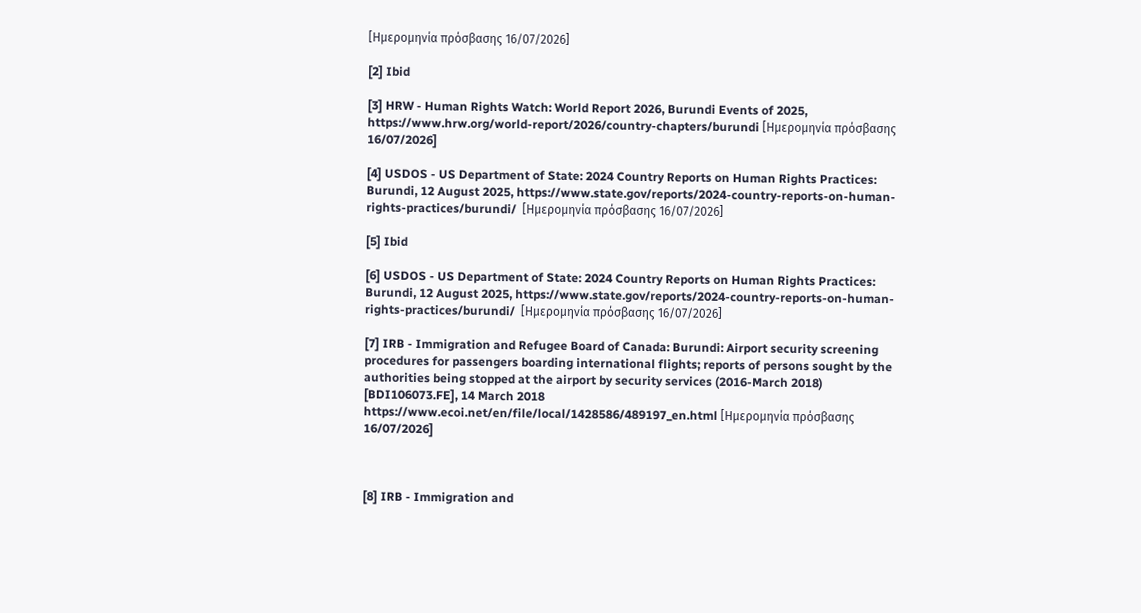[Ημερομηνία πρόσβασης 16/07/2026]

[2] Ibid

[3] HRW - Human Rights Watch: World Report 2026, Burundi Events of 2025, https://www.hrw.org/world-report/2026/country-chapters/burundi [Ημερομηνία πρόσβασης 16/07/2026]

[4] USDOS - US Department of State: 2024 Country Reports on Human Rights Practices: Burundi, 12 August 2025, https://www.state.gov/reports/2024-country-reports-on-human-rights-practices/burundi/  [Ημερομηνία πρόσβασης 16/07/2026]

[5] Ibid

[6] USDOS - US Department of State: 2024 Country Reports on Human Rights Practices: Burundi, 12 August 2025, https://www.state.gov/reports/2024-country-reports-on-human-rights-practices/burundi/  [Ημερομηνία πρόσβασης 16/07/2026]

[7] IRB - Immigration and Refugee Board of Canada: Burundi: Airport security screening procedures for passengers boarding international flights; reports of persons sought by the authorities being stopped at the airport by security services (2016-March 2018) [BDI106073.FE], 14 March 2018
https://www.ecoi.net/en/file/local/1428586/489197_en.html [Ημερομηνία πρόσβασης 16/07/2026]



[8] IRB - Immigration and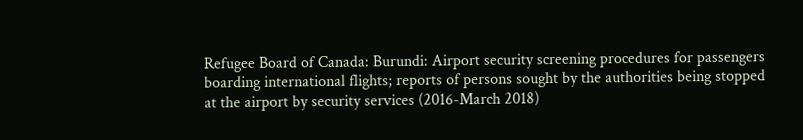Refugee Board of Canada: Burundi: Airport security screening procedures for passengers boarding international flights; reports of persons sought by the authorities being stopped at the airport by security services (2016-March 2018)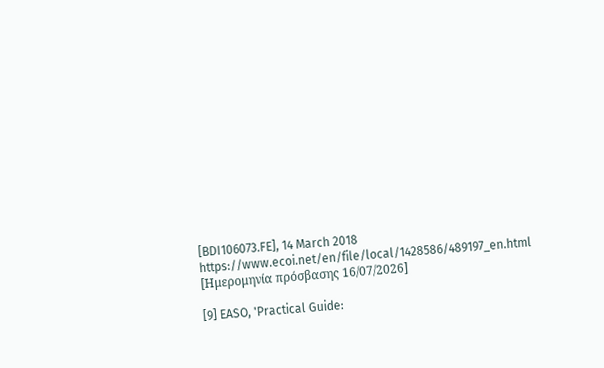[BDI106073.FE], 14 March 2018
https://www.ecoi.net/en/file/local/1428586/489197_en.html [Ημερομηνία πρόσβασης 16/07/2026]

[9] EASO, 'Practical Guide: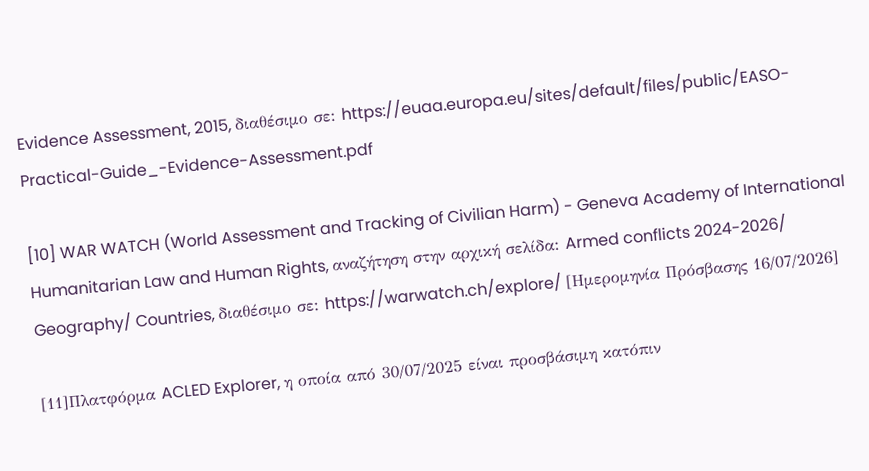Evidence Assessment, 2015, διαθέσιμο σε: https://euaa.europa.eu/sites/default/files/public/EASO-Practical-Guide_-Evidence-Assessment.pdf

[10] WAR WATCH (World Assessment and Tracking of Civilian Harm) - Geneva Academy of International Humanitarian Law and Human Rights, αναζήτηση στην αρχική σελίδα: Armed conflicts 2024-2026/ Geography/ Countries, διαθέσιμο σε: https://warwatch.ch/explore/ [Ημερομηνία Πρόσβασης 16/07/2026]

[11]Πλατφόρμα ACLED Explorer, η οποία από 30/07/2025 είναι προσβάσιμη κατόπιν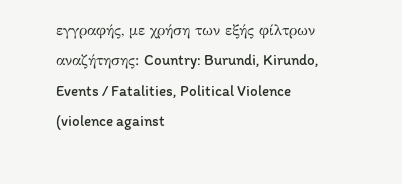εγγραφής, με χρήση των εξής φίλτρων αναζήτησης: Country: Burundi, Kirundo, Events / Fatalities, Political Violence (violence against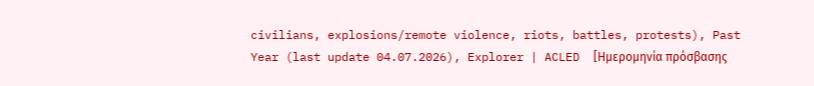civilians, explosions/remote violence, riots, battles, protests), Past Year (last update 04.07.2026), Explorer | ACLED  [Ημερομηνία πρόσβασης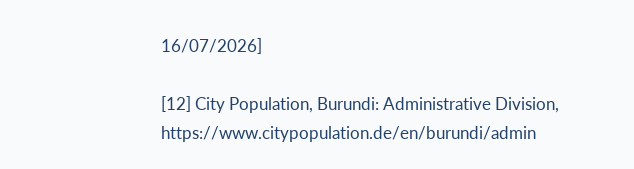16/07/2026]

[12] City Population, Burundi: Administrative Division, https://www.citypopulation.de/en/burundi/admin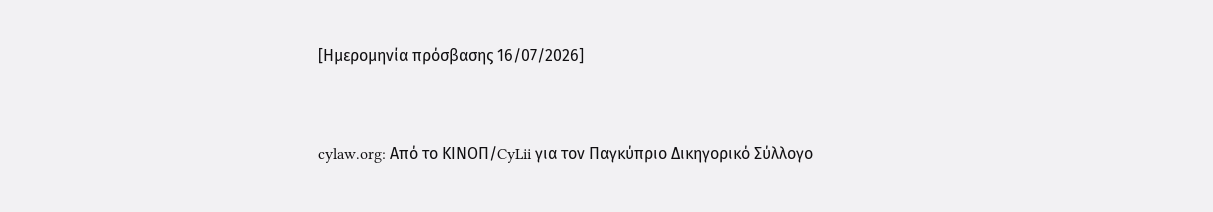[Ημερομηνία πρόσβασης 16/07/2026]


cylaw.org: Από το ΚΙΝOΠ/CyLii για τον Παγκύπριο Δικηγορικό Σύλλογο